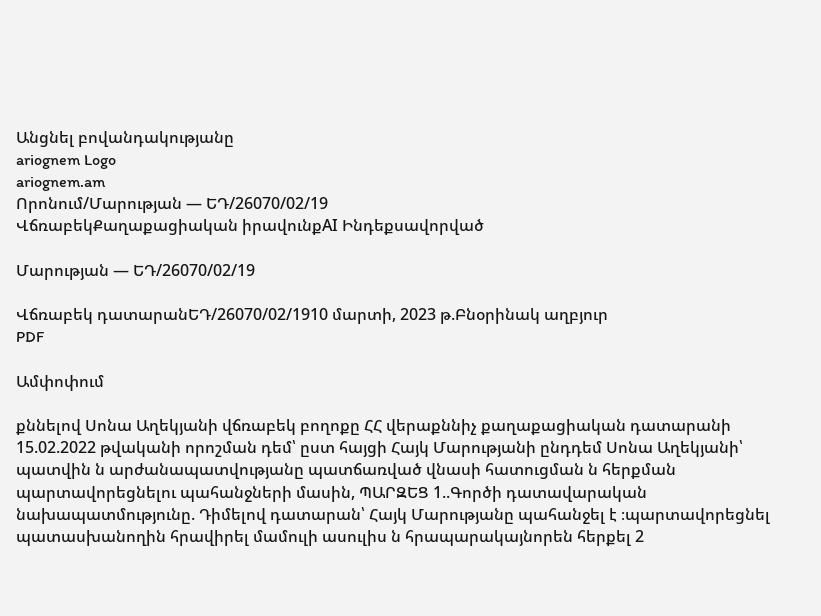Անցնել բովանդակությանը
ariognem Logo
ariognem.am
Որոնում/Մարության — ԵԴ/26070/02/19
ՎճռաբեկՔաղաքացիական իրավունքAI Ինդեքսավորված

Մարության — ԵԴ/26070/02/19

Վճռաբեկ դատարանԵԴ/26070/02/1910 մարտի, 2023 թ.Բնօրինակ աղբյուր
PDF

Ամփոփում

քննելով Սոնա Աղեկյանի վճռաբեկ բողոքը ՀՀ վերաքննիչ քաղաքացիական դատարանի 15.02.2022 թվականի որոշման դեմ՝ ըստ հայցի Հայկ Մարությանի ընդդեմ Սոնա Աղեկյանի՝ պատվին ն արժանապատվությանը պատճառված վնասի հատուցման ն հերքման պարտավորեցնելու պահանջների մասին, ՊԱՐԶԵՑ 1..Գործի դատավարական նախապատմությունը. Դիմելով դատարան՝ Հայկ Մարությանը պահանջել է ։պարտավորեցնել պատասխանողին հրավիրել մամուլի ասուլիս ն հրապարակայնորեն հերքել 2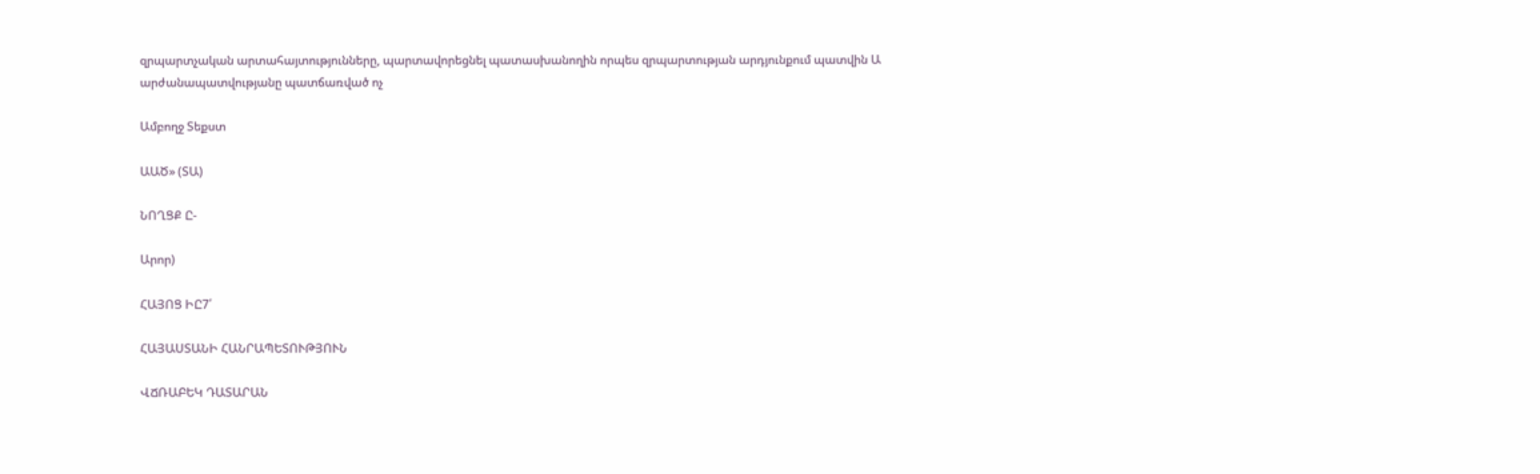զրպարտչական արտահայտությունները, պարտավորեցնել պատասխանողին որպես զրպարտության արդյունքում պատվին Ա արժանապատվությանը պատճառված ոչ

Ամբողջ Տեքստ

ԱԱԾ» (ՏԱ)

ՆՈՂՑՔ Ը-

Արոր)

ՀԱՅՈՑ ԻԸ7՛

ՀԱՅԱՍՏԱՆԻ ՀԱՆՐԱՊԵՏՈՒԹՅՈՒՆ

ՎՃՌԱԲԵԿ ԴԱՏԱՐԱՆ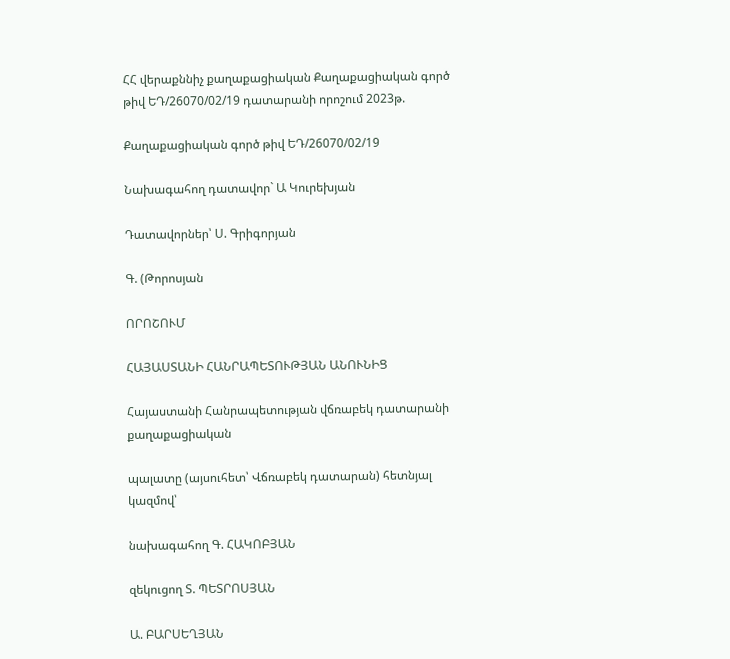ՀՀ վերաքննիչ քաղաքացիական Քաղաքացիական գործ թիվ ԵԴ/26070/02/19 դատարանի որոշում 2023թ.

Քաղաքացիական գործ թիվ ԵԴ/26070/02/19

Նախագահող դատավոր` Ա Կուրեխյան

Դատավորներ՝ Ս. Գրիգորյան

Գ. (Թորոսյան

ՈՐՈՇՈՒՄ

ՀԱՅԱՍՏԱՆԻ ՀԱՆՐԱՊԵՏՈՒԹՅԱՆ ԱՆՈՒՆԻՑ

Հայաստանի Հանրապետության վճռաբեկ դատարանի քաղաքացիական

պալատը (այսուհետ՝ Վճռաբեկ դատարան) հետնյալ կազմով՝

նախագահող Գ. ՀԱԿՈԲՅԱՆ

զեկուցող Տ. ՊԵՏՐՈՍՅԱՆ

Ա. ԲԱՐՍԵՂՅԱՆ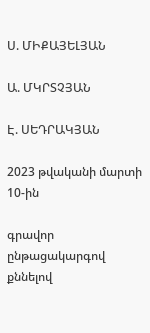Ս. ՄԻՔԱՅԵԼՅԱՆ

Ա. ՄԿՐՏՉՅԱՆ

Է. ՍԵԴՐԱԿՅԱՆ

2023 թվականի մարտի 10-ին

գրավոր ընթացակարգով քննելով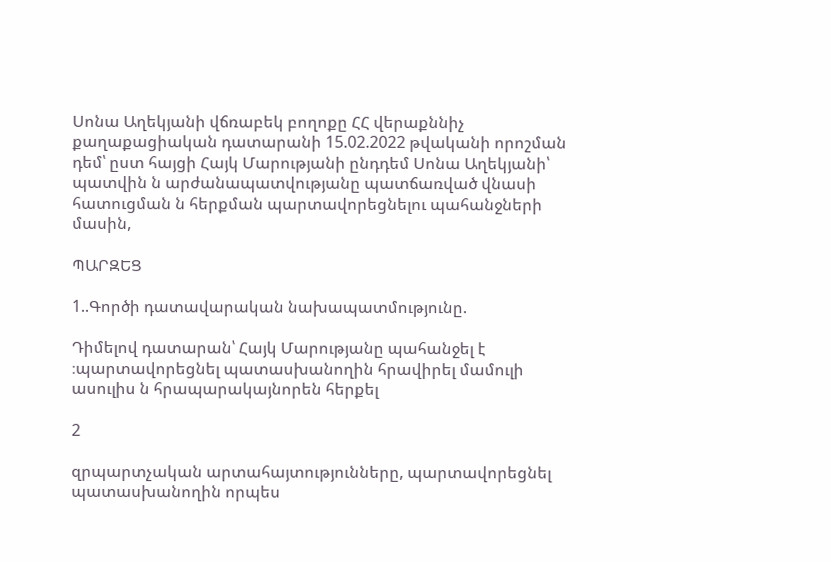Սոնա Աղեկյանի վճռաբեկ բողոքը ՀՀ վերաքննիչ քաղաքացիական դատարանի 15.02.2022 թվականի որոշման դեմ՝ ըստ հայցի Հայկ Մարությանի ընդդեմ Սոնա Աղեկյանի՝ պատվին ն արժանապատվությանը պատճառված վնասի հատուցման ն հերքման պարտավորեցնելու պահանջների մասին,

ՊԱՐԶԵՑ

1..Գործի դատավարական նախապատմությունը.

Դիմելով դատարան՝ Հայկ Մարությանը պահանջել է ։պարտավորեցնել պատասխանողին հրավիրել մամուլի ասուլիս ն հրապարակայնորեն հերքել

2

զրպարտչական արտահայտությունները, պարտավորեցնել պատասխանողին որպես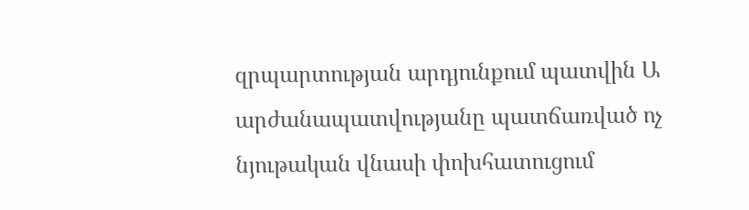զրպարտության արդյունքում պատվին Ա արժանապատվությանը պատճառված ոչ նյութական վնասի փոխհատուցում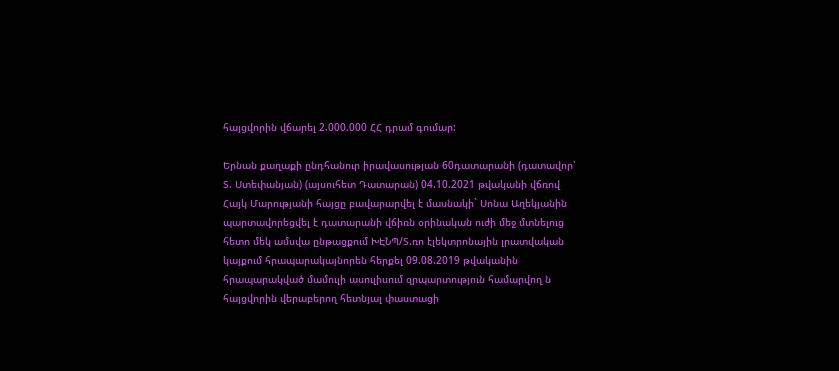հայցվորին վճարել 2.000.000 ՀՀ դրամ գումար:

Երնան քաղաքի ընդհանուր իրավասության 60դատարանի (դատավոր՝ Տ. Ստեփանյան) (այսուհետ Դատարան) 04.10.2021 թվականի վճռով Հայկ Մարությանի հայցը բավարարվել է մասնակի` Սոնա Աղեկյանին պարտավորեցվել է դատարանի վճիռն օրինական ուժի մեջ մտնելուց հետո մեկ ամսվա ընթացքում ԽԷՆՊ/Տ.ռո էլեկտրոնային լրատվական կայքում հրապարակայնորեն հերքել 09.08.2019 թվականին հրապարակված մամուլի ասուլիսում զրպարտություն համարվող ն հայցվորին վերաբերող հետնյալ փաստացի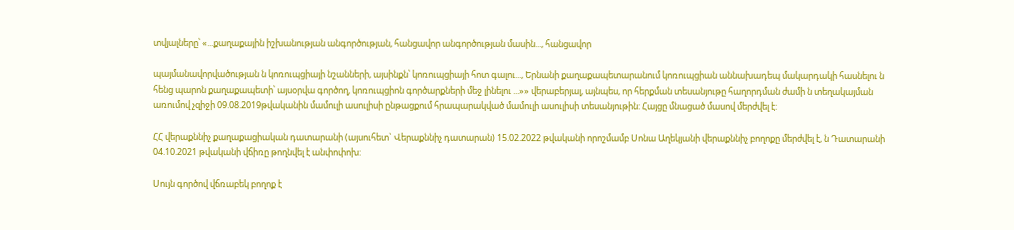տվյալները՝ «...քաղաքային իշխանության անգործության, հանցավոր անգործության մասին..., հանցավոր

պայմանավորվածության ն կոռուպցիայի նշանների, այսինքն՝ կոռուպցիայի հոտ գալու..., Երնանի քաղաքապետարանում կոռուպցիան աննախադեպ մակարդակի հասնելու ն հենց պարոն քաղաքապետի՝ այսօրվա գործող, կոռուպցիոն գործարքների մեջ լինելու ...»» վերաբերյալ, այնպես, որ հերքման տեսանյութը հաղորդման ժամի ն տեղակայման առումով չզիջի 09.08.2019թվականին մամուլի ասուլիսի ընթացքում հրապարակված մամուլի ասուլիսի տեսանյութին: Հայցը մնացած մասով մերժվել է:

ՀՀ վերաքննիչ քաղաքացիական դատարանի (այսուհետ` Վերաքննիչ դատարան) 15.02.2022 թվականի որոշմամբ Սոնա Աղեկյանի վերաքննիչ բողոքը մերժվել է, ն Դատարանի 04.10.2021 թվականի վճիռը թողնվել է անփոփոխ:

Սույն գործով վճռաբեկ բողոք է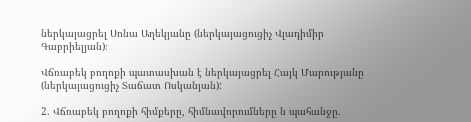ներկայացրել Սոնա Աղեկյանը (ներկայացուցիչ Վլադիմիր Գաբրիելյան)։

Վճռաբեկ բողոքի պատասխան է ներկայացրել Հայկ Մարությանը (ներկայացուցիչ Տաճատ Ոսկանյան):

2. Վճռաբեկ բողոքի հիմքերը, հիմնավորումները ն պահանջը.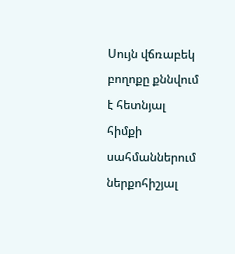Սույն վճռաբեկ բողոքը քննվում է հետնյալ հիմքի սահմաններում ներքոհիշյալ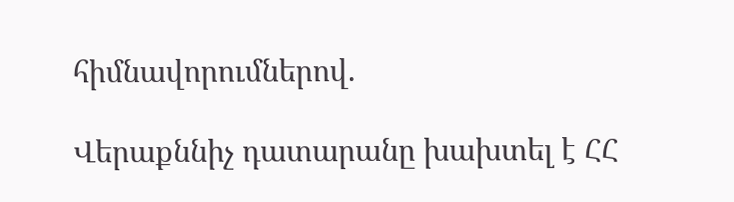հիմնավորումներով.

Վերաքննիչ դատարանը խախտել է ՀՀ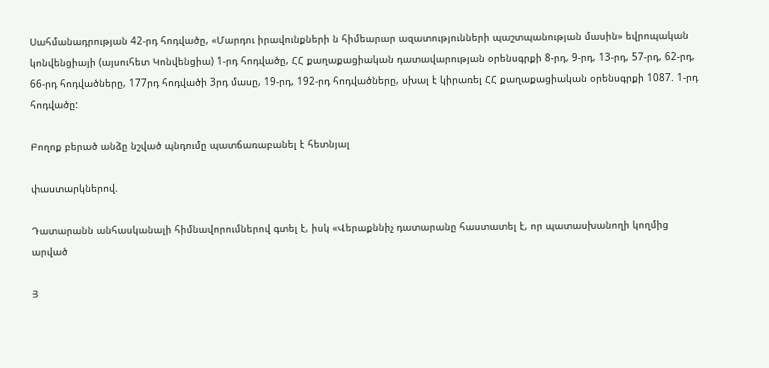Սահմանադրության 42-րդ հոդվածը, «Մարդու իրավունքների ն հիմեարար ազատությունների պաշտպանության մասին» եվրոպական կոնվենցիայի (այսուհետ Կոնվենցիա) 1-րդ հոդվածը, ՀՀ քաղաքացիական դատավարության օրենսգրքի 8-րդ, 9-րդ, 13-րդ, 57-րդ, 62-րդ, 66-րդ հոդվածները, 177րդ հոդվածի 3րդ մասը, 19-րդ, 192-րդ հոդվածները, սխալ է կիրառել ՀՀ քաղաքացիական օրենսգրքի 1087. 1-րդ հոդվածը:

Բողոք բերած անձը նշված պնդումը պատճառաբանել է հետնյալ

փաստարկներով.

Դատարանն անհասկանալի հիմնավորումներով գտել է, իսկ «Վերաքննիչ դատարանը հաստատել է, որ պատասխանողի կողմից արված

Յ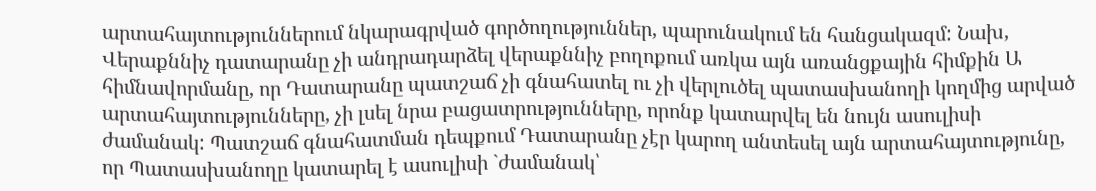արտահայտություններում նկարագրված գործողություններ, պարունակում են հանցակազմ: Նախ, Վերաքննիչ դատարանը չի անդրադարձել վերաքննիչ բողոքում առկա այն առանցքային հիմքին Ա հիմնավորմանը, որ Դատարանը պատշաճ չի գնահատել ու չի վերլուծել պատասխանողի կողմից արված արտահայտությունները, չի լսել նրա բացատրությունները, որոնք կատարվել են նույն ասուլիսի ժամանակ: Պատշաճ գնահատման դեպքում Դատարանը չէր կարող անտեսել այն արտահայտությունը, որ Պատասխանողը կատարել է ասուլիսի `ժամանակ՝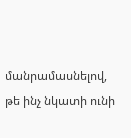մանրամասնելով, թե ինչ նկատի ունի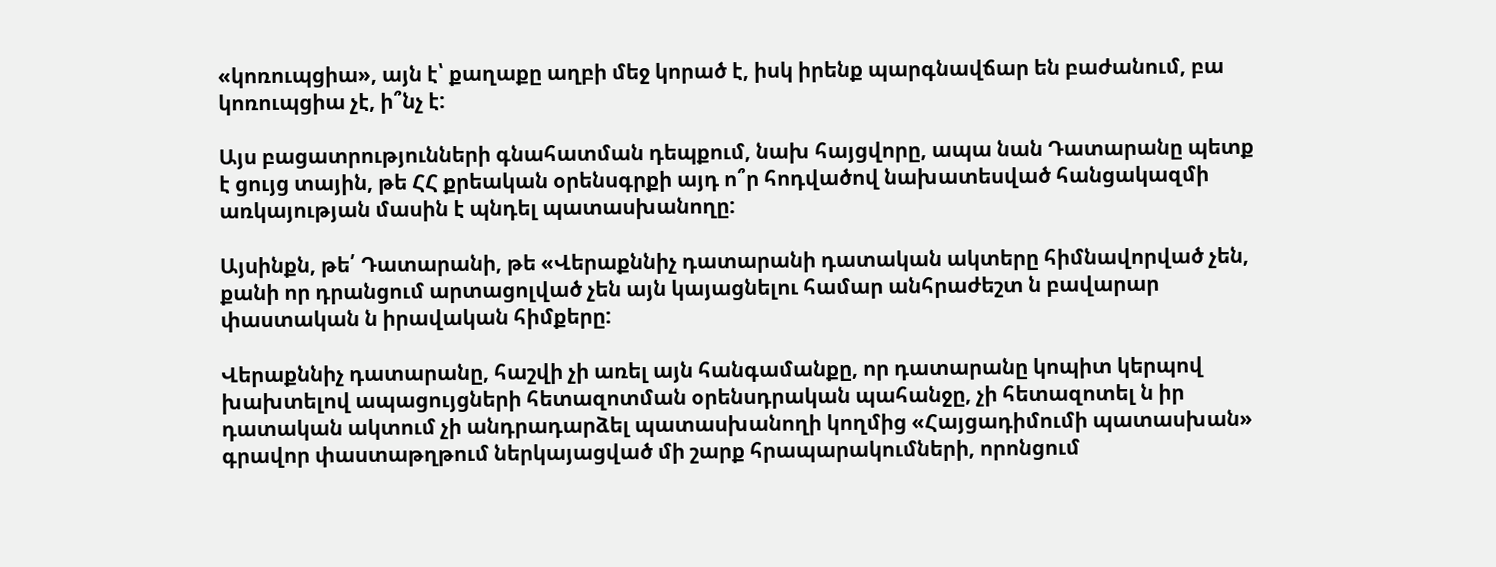«կոռուպցիա», այն է՝ քաղաքը աղբի մեջ կորած է, իսկ իրենք պարգնավճար են բաժանում, բա կոռուպցիա չէ, ի՞նչ է:

Այս բացատրությունների գնահատման դեպքում, նախ հայցվորը, ապա նան Դատարանը պետք է ցույց տային, թե ՀՀ քրեական օրենսգրքի այդ ո՞ր հոդվածով նախատեսված հանցակազմի առկայության մասին է պնդել պատասխանողը:

Այսինքն, թե՛ Դատարանի, թե «Վերաքննիչ դատարանի դատական ակտերը հիմնավորված չեն, քանի որ դրանցում արտացոլված չեն այն կայացնելու համար անհրաժեշտ ն բավարար փաստական ն իրավական հիմքերը:

Վերաքննիչ դատարանը, հաշվի չի առել այն հանգամանքը, որ դատարանը կոպիտ կերպով խախտելով ապացույցների հետազոտման օրենսդրական պահանջը, չի հետազոտել ն իր դատական ակտում չի անդրադարձել պատասխանողի կողմից «Հայցադիմումի պատասխան» գրավոր փաստաթղթում ներկայացված մի շարք հրապարակումների, որոնցում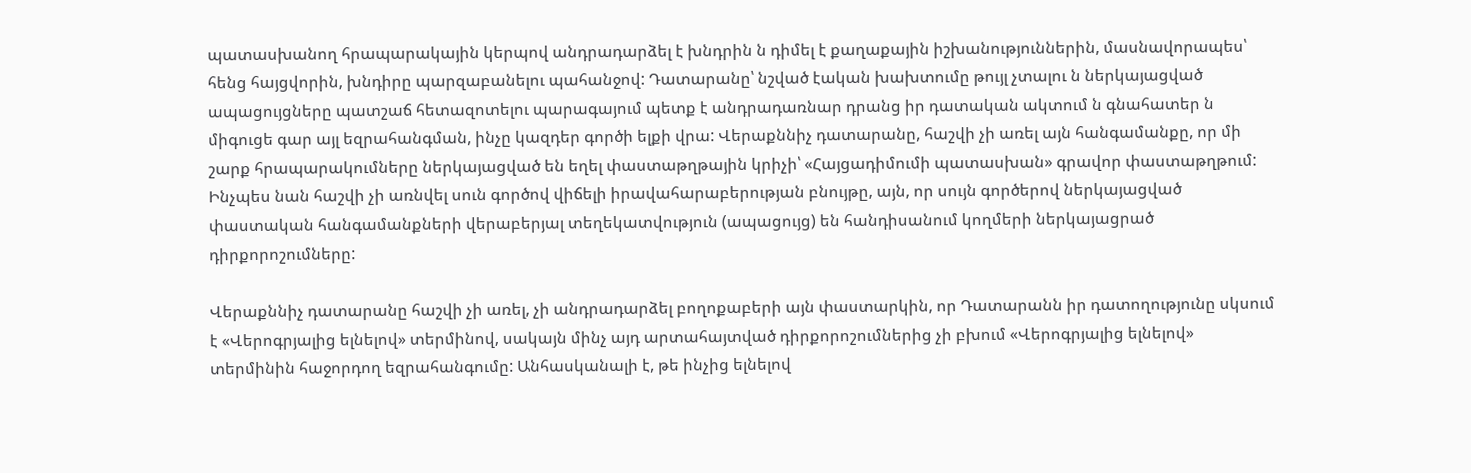պատասխանող հրապարակային կերպով անդրադարձել է խնդրին ն դիմել է քաղաքային իշխանություններին, մասնավորապես՝ հենց հայցվորին, խնդիրը պարզաբանելու պահանջով: Դատարանը՝ նշված էական խախտումը թույլ չտալու ն ներկայացված ապացույցները պատշաճ հետազոտելու պարագայում պետք է անդրադառնար դրանց իր դատական ակտում ն գնահատեր ն միգուցե գար այլ եզրահանգման, ինչը կազդեր գործի ելքի վրա: Վերաքննիչ դատարանը, հաշվի չի առել այն հանգամանքը, որ մի շարք հրապարակումները ներկայացված են եղել փաստաթղթային կրիչի՝ «Հայցադիմումի պատասխան» գրավոր փաստաթղթում: Ինչպես նան հաշվի չի առնվել սուն գործով վիճելի իրավահարաբերության բնույթը, այն, որ սույն գործերով ներկայացված փաստական հանգամանքների վերաբերյալ տեղեկատվություն (ապացույց) են հանդիսանում կողմերի ներկայացրած դիրքորոշումները:

Վերաքննիչ դատարանը հաշվի չի առել, չի անդրադարձել բողոքաբերի այն փաստարկին, որ Դատարանն իր դատողությունը սկսում է «Վերոգրյալից ելնելով» տերմինով, սակայն մինչ այդ արտահայտված դիրքորոշումներից չի բխում «Վերոգրյալից ելնելով» տերմինին հաջորդող եզրահանգումը: Անհասկանալի է, թե ինչից ելնելով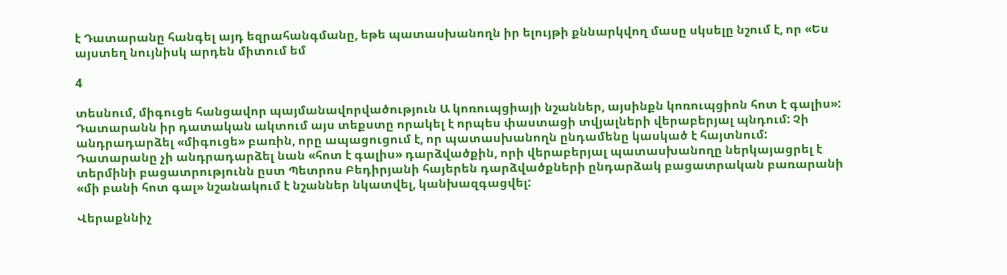է Դատարանը հանգել այդ եզրահանգմանը, եթե պատասխանողն իր ելույթի քննարկվող մասը սկսելը նշում է, որ «Ես այստեղ նույնիսկ արդեն միտում եմ

4

տեսնում, միգուցե հանցավոր պայմանավորվածություն Ա կոռուպցիայի նշաններ, այսինքն կոռուպցիոն հոտ է գալիս»: Դատարանն իր դատական ակտում այս տեքստը որակել է որպես փաստացի տվյալների վերաբերյալ պնդում: Չի անդրադարձել «միգուցե» բառին, որը ապացուցում է, որ պատասխանողն ընդամենը կասկած է հայտնում: Դատարանը չի անդրադարձել նան «հոտ է գալիս» դարձվածքին, որի վերաբերյալ պատասխանողը ներկայացրել է տերմինի բացատրությունն ըստ Պետրոս Բեդիրյանի հայերեն դարձվածքների ընդարձակ բացատրական բառարանի «մի բանի հոտ գալ» նշանակում է նշաններ նկատվել, կանխազգացվել:

Վերաքննիչ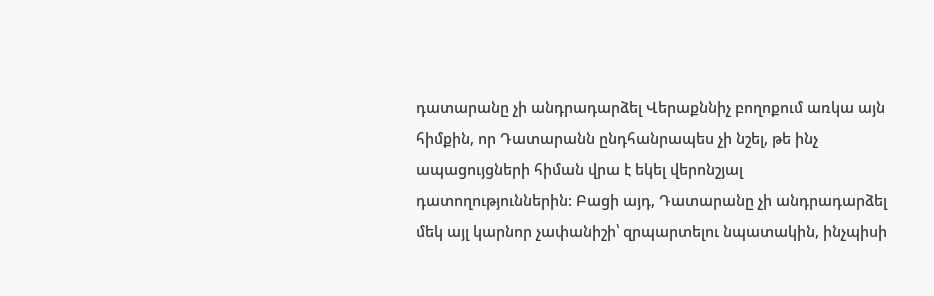դատարանը չի անդրադարձել Վերաքննիչ բողոքում առկա այն հիմքին, որ Դատարանն ընդհանրապես չի նշել, թե ինչ ապացույցների հիման վրա է եկել վերոնշյալ դատողություններին: Բացի այդ, Դատարանը չի անդրադարձել մեկ այլ կարնոր չափանիշի՝ զրպարտելու նպատակին, ինչպիսի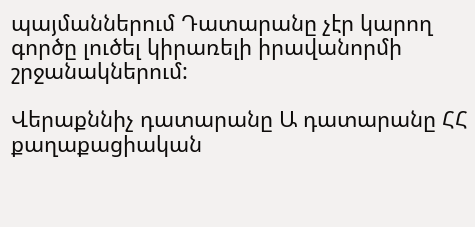պայմաններում Դատարանը չէր կարող գործը լուծել կիրառելի իրավանորմի շրջանակներում:

Վերաքննիչ դատարանը Ա դատարանը ՀՀ քաղաքացիական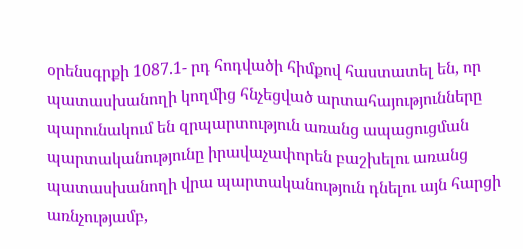օրենսգրքի 1087.1- րդ հոդվածի հիմքով հաստատել են, որ պատասխանողի կողմից հնչեցված արտահայությունները պարունակում են զրպարտություն առանց ապացուցման պարտականությունը իրավաչափորեն բաշխելու առանց պատասխանողի վրա պարտականություն դնելու այն հարցի առնչությամբ,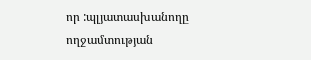որ :պլյատասխանողը ողջամտության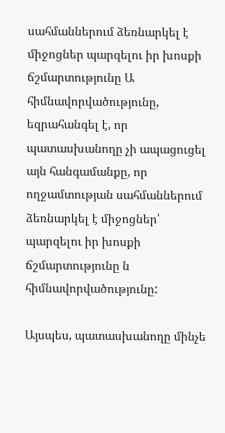սահմաններում ձեռնարկել է միջոցներ պարզելու իր խոսքի ճշմարտությունը Ա հիմնավորվածությունը, եզրահանգել է, որ պատասխանողը չի ապացուցել այն հանգամանքը, որ ողջամտության սահմաններում ձեռնարկել է միջոցներ՝ պարզելու իր խոսքի ճշմարտությունը ն հիմնավորվածությունը:

Այսպես, պատասխանողը մինչե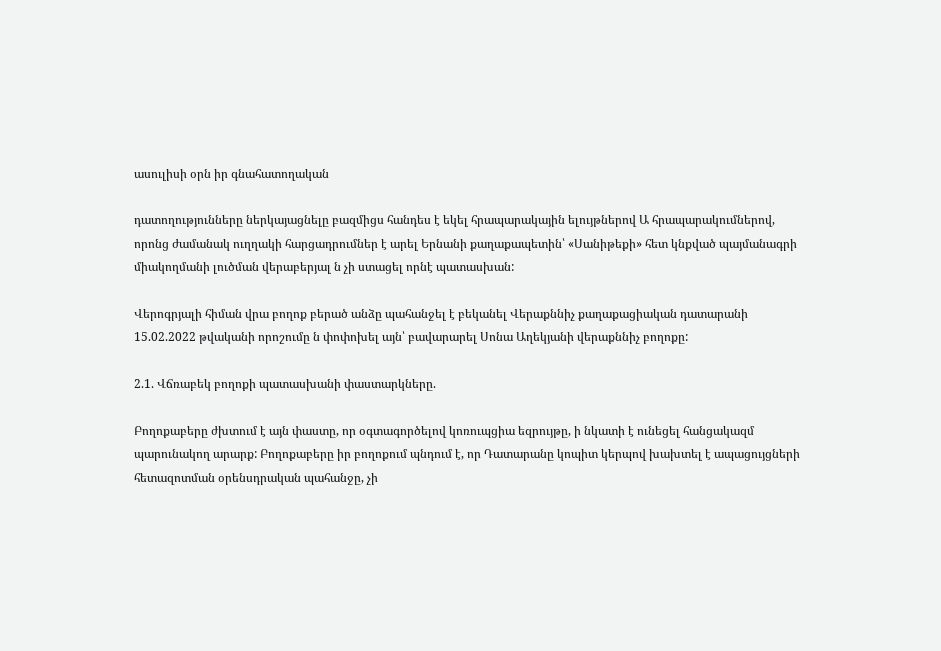ասուլիսի օրն իր գնահատողական

դատողությունները ներկայացնելը բազմիցս հանդես է եկել հրապարակային ելույթներով Ա հրապարակումներով, որոնց ժամանակ ուղղակի հարցադրումներ է արել Երնանի քաղաքապետին՝ «Սանիթեքի» հետ կնքված պայմանագրի միակողմանի լուծման վերաբերյալ ն չի ստացել որնէ պատասխան:

Վերոգրյալի հիման վրա բողոք բերած անձը պահանջել է բեկանել Վերաքննիչ քաղաքացիական դատարանի 15.02.2022 թվականի որոշումը ն փոփոխել այն՝ բավարարել Սոնա Աղեկյանի վերաքննիչ բողոքը:

2.1. Վճռաբեկ բողոքի պատասխանի փաստարկները.

Բողոքաբերը ժխտում է այն փաստը, որ օգտագործելով կոռուպցիա եզրույթը, ի նկատի է ունեցել հանցակազմ պարունակող արարք: Բողոքաբերը իր բողոքում պնդում է, որ Դատարանը կոպիտ կերպով խախտել է ապացույցների հետազոտման օրենսդրական պահանջը, չի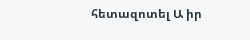հետազոտել Ա իր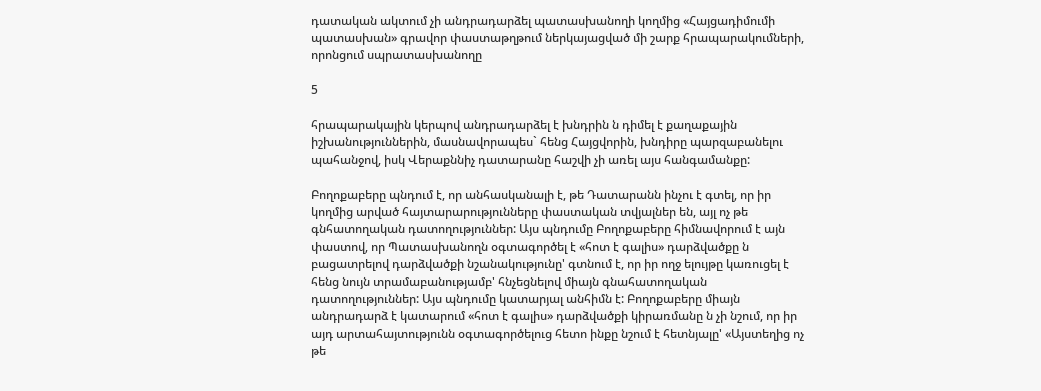դատական ակտում չի անդրադարձել պատասխանողի կողմից «Հայցադիմումի պատասխան» գրավոր փաստաթղթում ներկայացված մի շարք հրապարակումների, որոնցում սպրատասխանողը

5

հրապարակային կերպով անդրադարձել է խնդրին ն դիմել է քաղաքային իշխանություններին, մասնավորապես` հենց Հայցվորին, խնդիրը պարզաբանելու պահանջով, իսկ Վերաքննիչ դատարանը հաշվի չի առել այս հանգամանքը:

Բողոքաբերը պնդում է, որ անհասկանալի է, թե Դատարանն ինչու է գտել, որ իր կողմից արված հայտարարությունները փաստական տվյալներ են, այլ ոչ թե գնհատողական դատողություններ: Այս պնդումը Բողոքաբերը հիմնավորում է այն փաստով, որ Պատասխանողն օգտագործել է «հոտ է գալիս» դարձվածքը ն բացատրելով դարձվածքի նշանակությունը' գտնում է, որ իր ողջ ելույթը կառուցել է հենց նույն տրամաբանությամբ' հնչեցնելով միայն գնահատողական դատողություններ: Այս պնդումը կատարյալ անհիմն է: Բողոքաբերը միայն անդրադարձ է կատարում «հոտ է գալիս» դարձվածքի կիրառմանը ն չի նշում, որ իր այդ արտահայտությունն օգտագործելուց հետո ինքը նշում է հետնյալը' «Այստեղից ոչ թե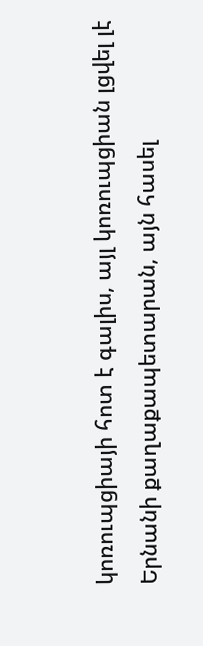կոռուպցիայի հոտ է գալիս, այլ կոռուպցիան լցվել լէ Երնանի քաղաքապետարան, այն հասել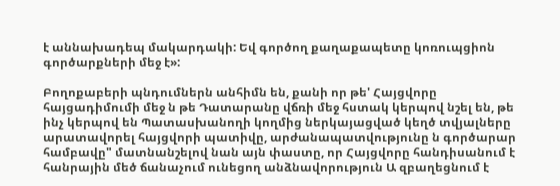է աննախադեպ մակարդակի: Եվ գործող քաղաքապետը կոռուպցիոն գործարքների մեջ է»:

Բողոքաբերի պնդումներն անհիմն են, քանի որ թե' Հայցվորը հայցադիմումի մեջ ն թե Դատարանը վճռի մեջ հստակ կերպով նշել են, թե ինչ կերպով են Պատասխանողի կողմից ներկայացված կեղծ տվյալները արատավորել հայցվորի պատիվը, արժանապատվությունը ն գործարար համբավը" մատնանշելով նան այն փաստը, որ Հայցվորը հանդիսանում է հանրային մեծ ճանաչում ունեցող անձնավորություն Ա զբաղեցնում է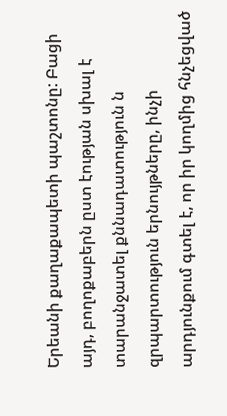Երեանի քաղաքապետի պաշտոնը: Բացի այդ, բողոքաբերն ըստ էության սխալ է տարանջատել քննադատություն ն զրպարտություն երնույթները, ինչի արդյունքում գտել է, որ իր կողմից հնչեցված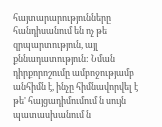հայտարարությունները հանդիսանում են ոչ թե զրպարտություն, այլ քննադատություն: Նման դիրքորոշումը ամբոջությամբ անհիմն է, ինչը հիմնավորվել է թե' հայցադիմումում ն սույն պատասխանում ն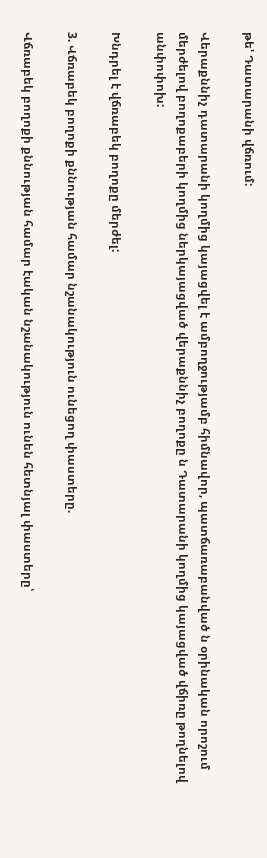թե' Դատարանի վճռում:

Վերաքննիչ դատարանի կողմից կայացվել է ամբողջությամբ հիմնավոր, պատճառաբանված ն օրինական որոշում մերժելով բողոքաբերի կողմից ներկայացված վերաքննիչ բողոքը ն Դատարանի կողմից կայացված վճիռը թողնելով անփոփոխ:

Խնդրել է վճռաբեկ բողոքը մերժել:

3. Վճռաբեկ բողոքի քննության համար նշանակություն ունեցող փաստերը.

Վճռաբեկ բողոքի քննության համար էական նշանակություն ունեն հետնյալ փաստերը՝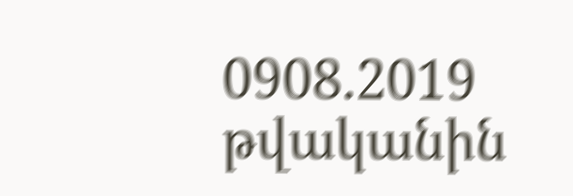0908.2019 թվականին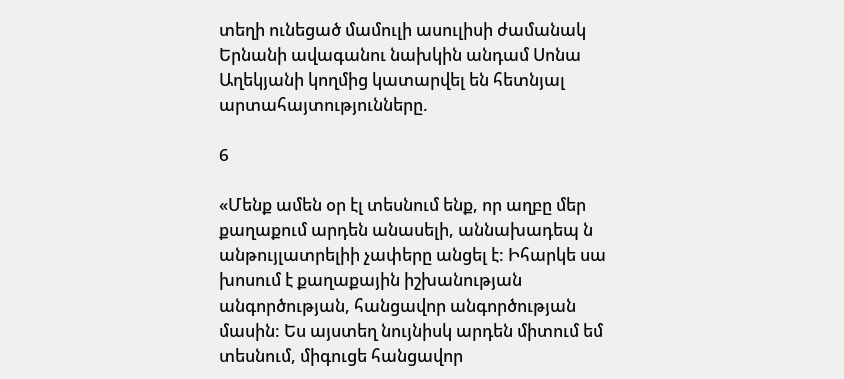տեղի ունեցած մամուլի ասուլիսի ժամանակ Երնանի ավագանու նախկին անդամ Սոնա Աղեկյանի կողմից կատարվել են հետնյալ արտահայտությունները.

6

«Մենք ամեն օր էլ տեսնում ենք, որ աղբը մեր քաղաքում արդեն անասելի, աննախադեպ ն անթույլատրելիի չափերը անցել է: Իհարկե սա խոսում է քաղաքային իշխանության անգործության, հանցավոր անգործության մասին: Ես այստեղ նույնիսկ արդեն միտում եմ տեսնում, միգուցե հանցավոր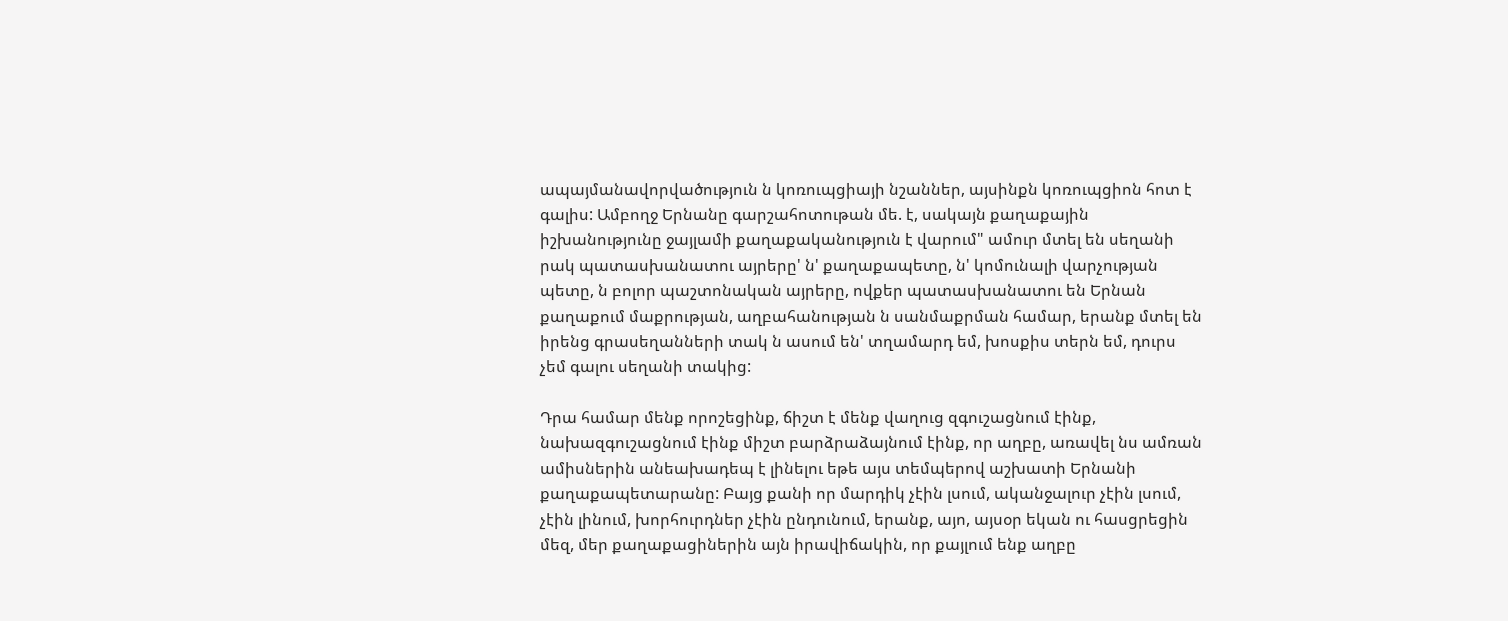ապայմանավորվածություն ն կոռուպցիայի նշաններ, այսինքն կոռուպցիոն հոտ է գալիս: Ամբողջ Երնանը գարշահոտութան մե. է, սակայն քաղաքային իշխանությունը ջայլամի քաղաքականություն է վարում" ամուր մտել են սեղանի րակ պատասխանատու այրերը' ն' քաղաքապետը, ն' կոմունալի վարչության պետը, ն բոլոր պաշտոնական այրերը, ովքեր պատասխանատու են Երնան քաղաքում մաքրության, աղբահանության ն սանմաքրման համար, երանք մտել են իրենց գրասեղանների տակ ն ասում են' տղամարդ եմ, խոսքիս տերն եմ, դուրս չեմ գալու սեղանի տակից:

Դրա համար մենք որոշեցինք, ճիշտ է մենք վաղուց զգուշացնում էինք, նախազգուշացնում էինք միշտ բարձրաձայնում էինք, որ աղբը, առավել նս ամռան ամիսներին անեախադեպ է լինելու եթե այս տեմպերով աշխատի Երնանի քաղաքապետարանը: Բայց քանի որ մարդիկ չէին լսում, ականջալուր չէին լսում, չէին լինում, խորհուրդներ չէին ընդունում, երանք, այո, այսօր եկան ու հասցրեցին մեզ, մեր քաղաքացիներին այն իրավիճակին, որ քայլում ենք աղբը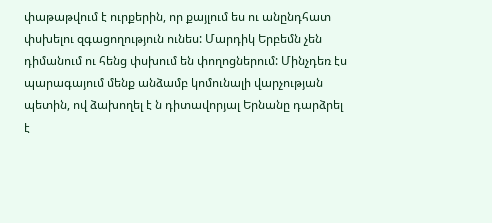փաթաթվում է ուրքերին, որ քայլում ես ու անընդհատ փսխելու զգացողություն ունես: Մարդիկ Երբեմն չեն դիմանում ու հենց փսխում են փողոցներում: Մինչդեռ էս պարագայում մենք անձամբ կոմունալի վարչության պետին, ով ձախողել է ն դիտավորյալ Երնանը դարձրել է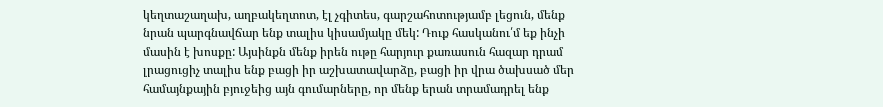կեղտաշաղախ, աղբակեղտոտ, էլ չգիտես, գարշահոտությամբ լեցուն, մենք նրան պարգնավճար ենք տալիս կիսամյակը մեկ: Դուք հասկանու՛մ եք ինչի մասին է խոսքը: Այսինքն մենք իրեն ութը հարյուր քառասուն հազար դրամ լրացուցիչ տալիս ենք բացի իր աշխատավարձը, բացի իր վրա ծախսած մեր համայնքային բյուջեից այն գումարները, որ մենք երան տրամադրել ենք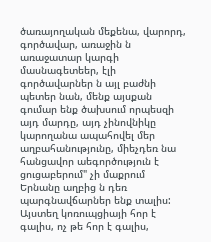ծառայողական մեքենա, վարորդ, գործավար, առաջին ն առաջատար կարգի մասնագետեեր, էլի գործավարներ ն այլ բաժնի պետեր նան, մենք այսքան գումար ենք ծախսում որպեսզի այդ մարդը, այդ չինովնիկը կարողանա ապահովել մեր աղբահանությունը, միեչդեռ նա հանցավոր աեգործություն է ցուցաբերում" չի մաքրում Երնանը աղբից ն դեռ պարգնավճարներ ենք տալիս: Այստեղ կոռուպցիայի հոր է գալիս, ոչ թե հոր է գալիս,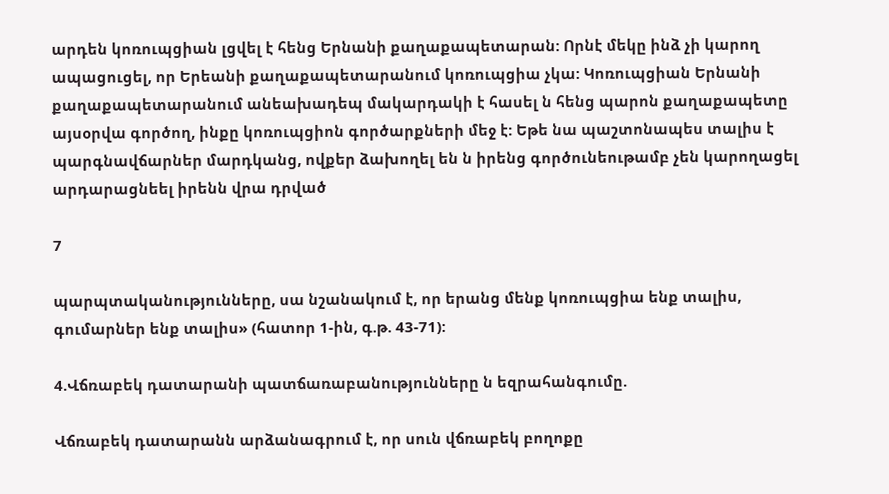արդեն կոռուպցիան լցվել է հենց Երնանի քաղաքապետարան: Որնէ մեկը ինձ չի կարող ապացուցել, որ Երեանի քաղաքապետարանում կոռուպցիա չկա: Կոռուպցիան Երնանի քաղաքապետարանում անեախադեպ մակարդակի է հասել ն հենց պարոն քաղաքապետը այսօրվա գործող, ինքը կոռուպցիոն գործարքների մեջ է: Եթե նա պաշտոնապես տալիս է պարգնավճարներ մարդկանց, ովքեր ձախողել են ն իրենց գործունեութամբ չեն կարողացել արդարացնեել իրենն վրա դրված

7

պարպտականությունները, սա նշանակում է, որ երանց մենք կոռուպցիա ենք տալիս, գումարներ ենք տալիս» (հատոր 1-ին, գ.թ. 43-71):

4.Վճռաբեկ դատարանի պատճառաբանությունները ն եզրահանգումը.

Վճռաբեկ դատարանն արձանագրում է, որ սուն վճռաբեկ բողոքը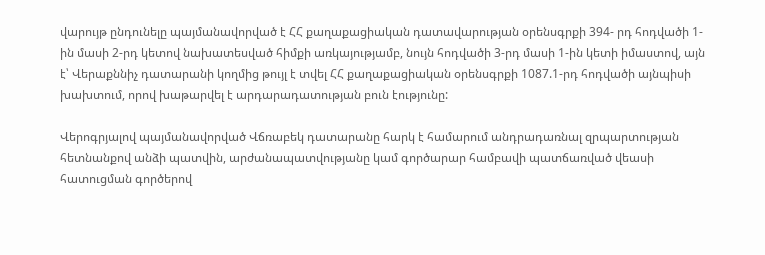վարույթ ընդունելը պայմանավորված է ՀՀ քաղաքացիական դատավարության օրենսգրքի 394- րդ հոդվածի 1-ին մասի 2-րդ կետով նախատեսված հիմքի առկայությամբ, նույն հոդվածի 3-րդ մասի 1-ին կետի իմաստով, այն է՝ Վերաքննիչ դատարանի կողմից թույլ է տվել ՀՀ քաղաքացիական օրենսգրքի 1087.1-րդ հոդվածի այնպիսի խախտում, որով խաթարվել է արդարադատության բուն էությունը:

Վերոգրյալով պայմանավորված Վճռաբեկ դատարանը հարկ է համարում անդրադառնալ զրպարտության հետնանքով անձի պատվին, արժանապատվությանը կամ գործարար համբավի պատճառված վեասի հատուցման գործերով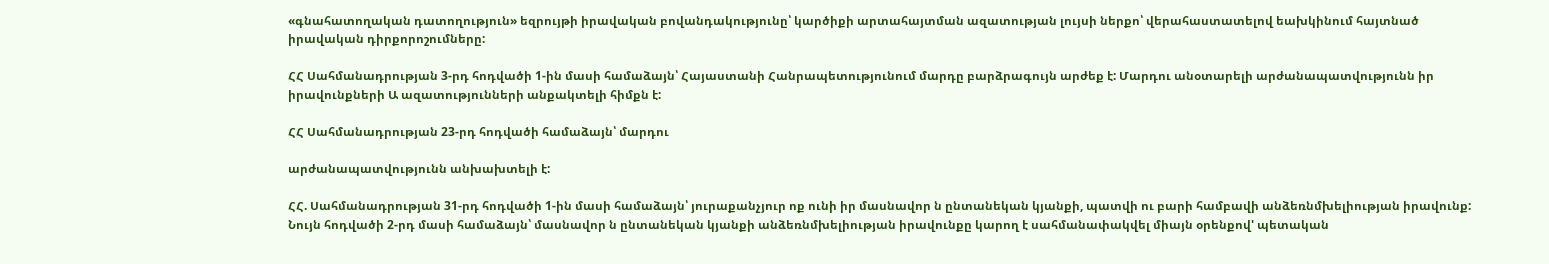«գնահատողական դատողություն» եզրույթի իրավական բովանդակությունը՝ կարծիքի արտահայտման ազատության լույսի ներքո՝ վերահաստատելով եախկինում հայտնած իրավական դիրքորոշումները:

ՀՀ Սահմանադրության 3-րդ հոդվածի 1-ին մասի համաձայն՝ Հայաստանի Հանրապետությունում մարդը բարձրագույն արժեք է: Մարդու անօտարելի արժանապատվությունն իր իրավունքների Ա ազատությունների անքակտելի հիմքն է:

ՀՀ Սահմանադրության 23-րդ հոդվածի համաձայն՝ մարդու

արժանապատվությունն անխախտելի է:

ՀՀ. Սահմանադրության 31-րդ հոդվածի 1-ին մասի համաձայն՝ յուրաքանչյուր ոք ունի իր մասնավոր ն ընտանեկան կյանքի, պատվի ու բարի համբավի անձեռնմխելիության իրավունք: Նույն հոդվածի 2-րդ մասի համաձայն՝ մասնավոր ն ընտանեկան կյանքի անձեռնմխելիության իրավունքը կարող է սահմանափակվել միայն օրենքով' պետական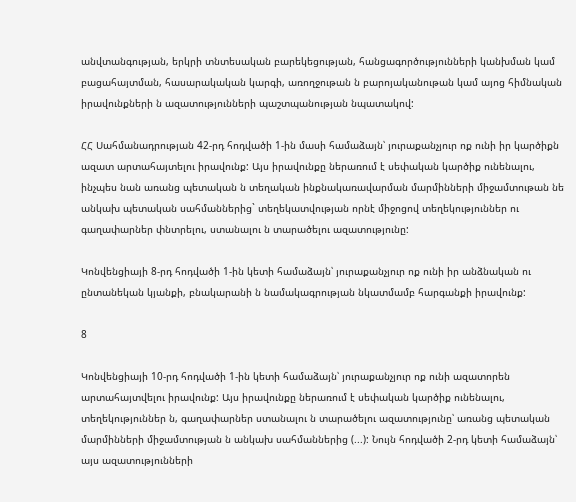անվտանգության, երկրի տնտեսական բարեկեցության, հանցագործությունների կանխման կամ բացահայտման, հասարակական կարգի, առողջութան ն բարոյականութան կամ այոց հիմնական իրավունքների ն ազատությունների պաշտպանության նպատակով:

ՀՀ Սահմանադրության 42-րդ հոդվածի 1-ին մասի համաձայն՝ յուրաքանչյուր ոք ունի իր կարծիքն ազատ արտահայտելու իրավունք: Այս իրավունքը ներառում է սեփական կարծիք ունենալու, ինչպես նան առանց պետական ն տեղական ինքնակառավարման մարմինների միջամտութան նե անկախ պետական սահմաններից` տեղեկատվության որնէ միջոցով տեղեկություններ ու գաղափարներ փնտրելու, ստանալու ն տարածելու ազատությունը:

Կոնվենցիայի 8-րդ հոդվածի 1-ին կետի համաձայն՝ յուրաքանչյուր ոք ունի իր անձնական ու ընտանեկան կյանքի, բնակարանի ն նամակագրության նկատմամբ հարգանքի իրավունք:

8

Կոնվենցիայի 10-րդ հոդվածի 1-ին կետի համաձայն՝ յուրաքանչյուր ոք ունի ազատորեն արտահայտվելու իրավունք: Այս իրավունքը ներառում է սեփական կարծիք ունենալու, տեղեկություններ ն, գաղափարներ ստանալու ն տարածելու ազատությունը՝ առանց պետական մարմինների միջամտության ն անկախ սահմաններից (...): Նույն հոդվածի 2-րդ կետի համաձայն՝ այս ազատությունների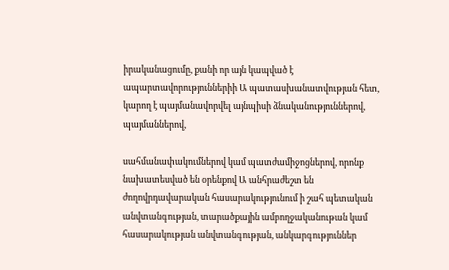իրականացումը, քանի որ այն կապված է ապարտավորություններիի Ա պատասխանատվության հետ, կարող է պայմանավորվել այնպիսի ձնականություններով, պայմաններով,

սահմանափակումներով կամ պատժամիջոցներով, որոնք նախատեսված են օրենքով Ա անհրաժեշտ են ժողովրդավարական հասարակությունում ի շահ պետական անվտանգության, տարածքային ամբողջականութան կամ հասարակության անվտանգության, անկարգություններ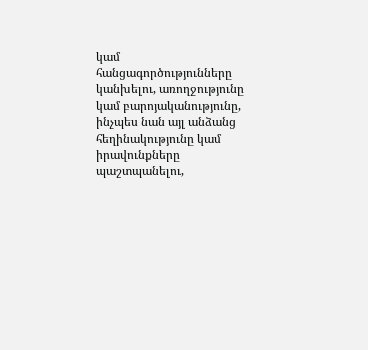կամ հանցագործությունները կանխելու, առողջությունը կամ բարոյականությունը, ինչպես նան այլ անձանց հեղինակությունը կամ իրավունքները պաշտպանելու,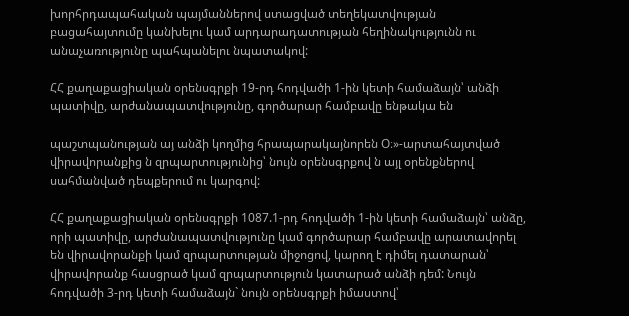խորհրդապահական պայմաններով ստացված տեղեկատվության բացահայտումը կանխելու կամ արդարադատության հեղինակությունն ու անաչառությունը պահպանելու նպատակով:

ՀՀ քաղաքացիական օրենսգրքի 19-րդ հոդվածի 1-ին կետի համաձայն՝ անձի պատիվը, արժանապատվությունը, գործարար համբավը ենթակա են

պաշտպանության այ անձի կողմից հրապարակայնորեն Օ։»-արտահայտված վիրավորանքից ն զրպարտությունից՝ նույն օրենսգրքով ն այլ օրենքներով սահմանված դեպքերում ու կարգով:

ՀՀ քաղաքացիական օրենսգրքի 1087.1-րդ հոդվածի 1-ին կետի համաձայն՝ անձը, որի պատիվը, արժանապատվությունը կամ գործարար համբավը արատավորել են վիրավորանքի կամ զրպարտության միջոցով, կարող է դիմել դատարան՝ վիրավորանք հասցրած կամ զրպարտություն կատարած անձի դեմ: Նույն հոդվածի 3-րդ կետի համաձայն` նույն օրենսգրքի իմաստով՝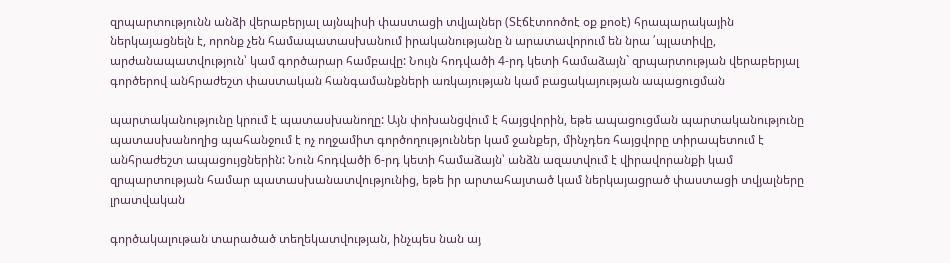զրպարտությունն անձի վերաբերյալ այնպիսի փաստացի տվյալներ (Տէճէտոոծոէ օք քոօէ) հրապարակային ներկայացնելն է, որոնք չեն համապատասխանում իրականությանը ն արատավորում են նրա ՛պլատիվը, արժանապատվություն՝ կամ գործարար համբավը: Նույն հոդվածի 4-րդ կետի համաձայն` զրպարտության վերաբերյալ գործերով անհրաժեշտ փաստական հանգամանքների առկայության կամ բացակայության ապացուցման

պարտականությունը կրում է պատասխանողը: Այն փոխանցվում է հայցվորին, եթե ապացուցման պարտականությունը պատասխանողից պահանջում է ոչ ողջամիտ գործողություններ կամ ջանքեր, մինչդեռ հայցվորը տիրապետում է անհրաժեշտ ապացույցներին: Նուն հոդվածի 6-րդ կետի համաձայն՝ անձն ազատվում է վիրավորանքի կամ զրպարտության համար պատասխանատվությունից, եթե իր արտահայտած կամ ներկայացրած փաստացի տվյալները լրատվական

գործակալութան տարածած տեղեկատվության, ինչպես նան այ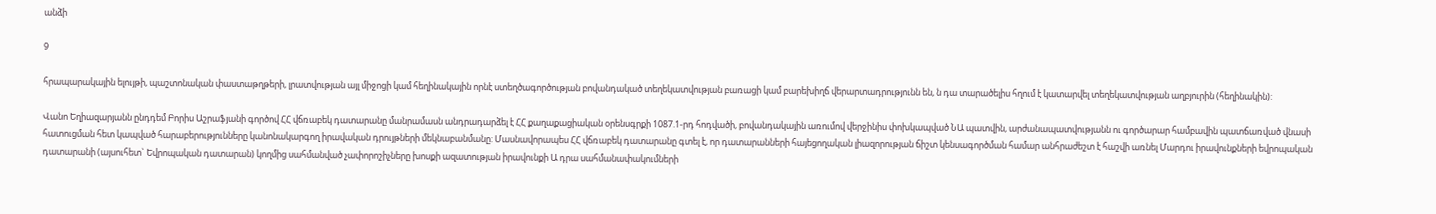անձի

9

հրապարակային ելույթի, պաշտոնական փաստաթղթերի, լրատվության այլ միջոցի կամ հեղինակային որնէ ստեղծագործության բովանդակած տեղեկատվության բառացի կամ բարեխիղճ վերարտադրությունն են, ն դա տարածելիս հղում է կատարվել տեղեկատվության աղբյուրին (հեղինակին):

Վանո Եղիազարյանն ընդդեմ Բորիս Աշրաֆյանի գործով ՀՀ վճռաբեկ դատարանը մանրամասն անդրադարձել է ՀՀ քաղաքացիական օրենսգրքի 1087.1-րդ հոդվածի, բովանդակային առումով վերջինիս փոխկապված ՆԱ պատվին, արժանապատվությանն ու գործարար համբավին պատճառված վնասի հատուցման հետ կապված հարաբերությունները կանոնակարգող իրավական դրույթների մեկնաբանմանը: Մասնավորապես ՀՀ վճռաբեկ դատարանը գտել է, որ դատարանների հայեցողական լիազորության ճիշտ կենսագործման համար անհրաժեշտ է հաշվի առնել Մարդու իրավունքների եվրոպական դատարանի (այսուհետ` Եվրոպական դատարան) կողմից սահմանված չափորոշիչները խոսքի ազատության իրավունքի Ա դրա սահմանափակումների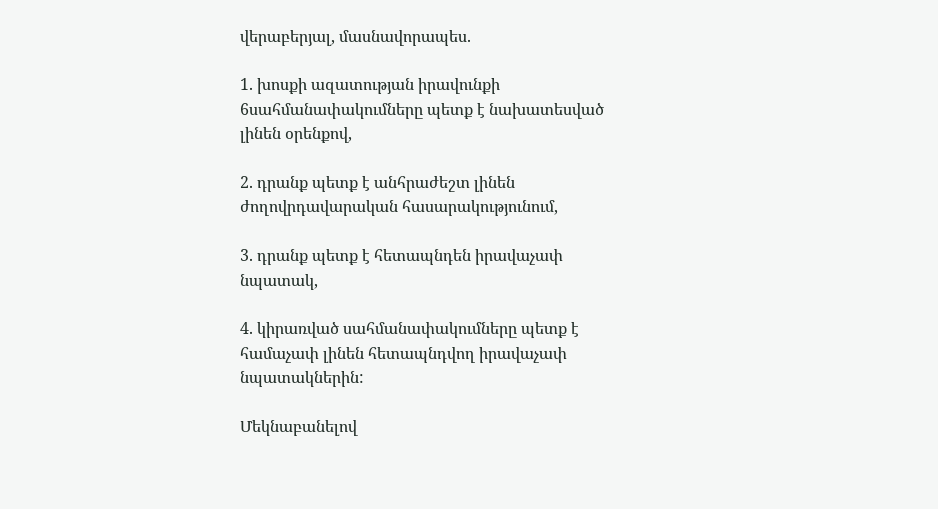վերաբերյալ, մասնավորապես.

1. խոսքի ազատության իրավունքի 6սահմանափակումները պետք է նախատեսված լինեն օրենքով,

2. դրանք պետք է անհրաժեշտ լինեն ժողովրդավարական հասարակությունում,

3. դրանք պետք է հետապնդեն իրավաչափ նպատակ,

4. կիրառված սահմանափակումները պետք է համաչափ լինեն հետապնդվող իրավաչափ նպատակներին:

Մեկնաբանելով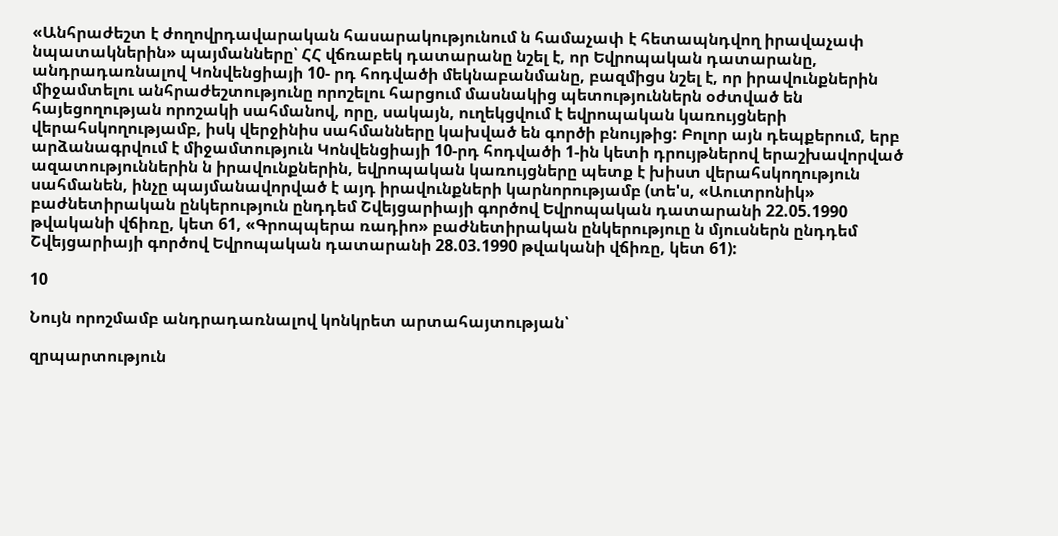«Անհրաժեշտ է ժողովրդավարական հասարակությունում ն համաչափ է հետապնդվող իրավաչափ նպատակներին» պայմանները՝ ՀՀ վճռաբեկ դատարանը նշել է, որ Եվրոպական դատարանը, անդրադառնալով Կոնվենցիայի 10- րդ հոդվածի մեկնաբանմանը, բազմիցս նշել է, որ իրավունքներին միջամտելու անհրաժեշտությունը որոշելու հարցում մասնակից պետություններն օժտված են հայեցողության որոշակի սահմանով, որը, սակայն, ուղեկցվում է եվրոպական կառույցների վերահսկողությամբ, իսկ վերջինիս սահմանները կախված են գործի բնույթից: Բոլոր այն դեպքերում, երբ արձանագրվում է միջամտություն Կոնվենցիայի 10-րդ հոդվածի 1-ին կետի դրույթներով երաշխավորված ազատություններին ն իրավունքներին, եվրոպական կառույցները պետք է խիստ վերահսկողություն սահմանեն, ինչը պայմանավորված է այդ իրավունքների կարնորությամբ (տե'ս, «Աուտրոնիկ» բաժնետիրական ընկերություն ընդդեմ Շվեյցարիայի գործով Եվրոպական դատարանի 22.05.1990 թվականի վճիռը, կետ 61, «Գրոպպերա ռադիո» բաժնետիրական ընկերություը ն մյուսներն ընդդեմ Շվեյցարիայի գործով Եվրոպական դատարանի 28.03.1990 թվականի վճիռը, կետ 61):

10

Նույն որոշմամբ անդրադառնալով կոնկրետ արտահայտության՝

զրպարտություն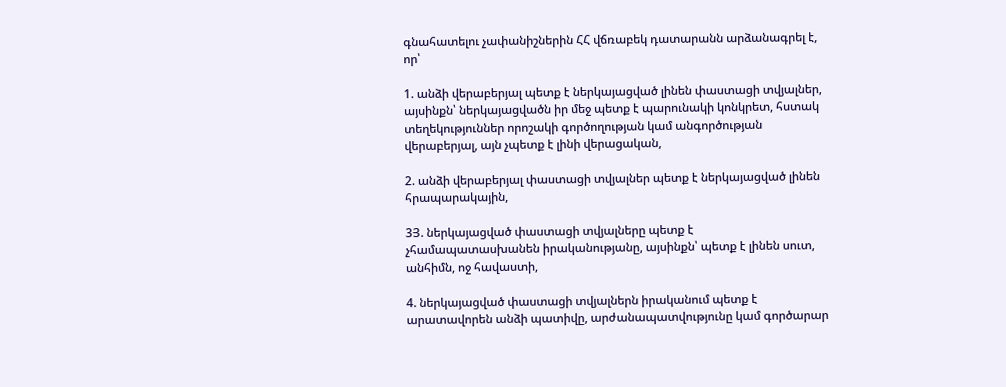գնահատելու չափանիշներին ՀՀ վճռաբեկ դատարանն արձանագրել է, որ՝

1. անձի վերաբերյալ պետք է ներկայացված լինեն փաստացի տվյալներ, այսինքն՝ ներկայացվածն իր մեջ պետք է պարունակի կոնկրետ, հստակ տեղեկություններ որոշակի գործողության կամ անգործության վերաբերյալ, այն չպետք է լինի վերացական,

2. անձի վերաբերյալ փաստացի տվյալներ պետք է ներկայացված լինեն հրապարակային,

3Յ. ներկայացված փաստացի տվյալները պետք է չհամապատասխանեն իրականությանը, այսինքն՝ պետք է լինեն սուտ, անհիմն, ոջ հավաստի,

4. ներկայացված փաստացի տվյալներն իրականում պետք է արատավորեն անձի պատիվը, արժանապատվությունը կամ գործարար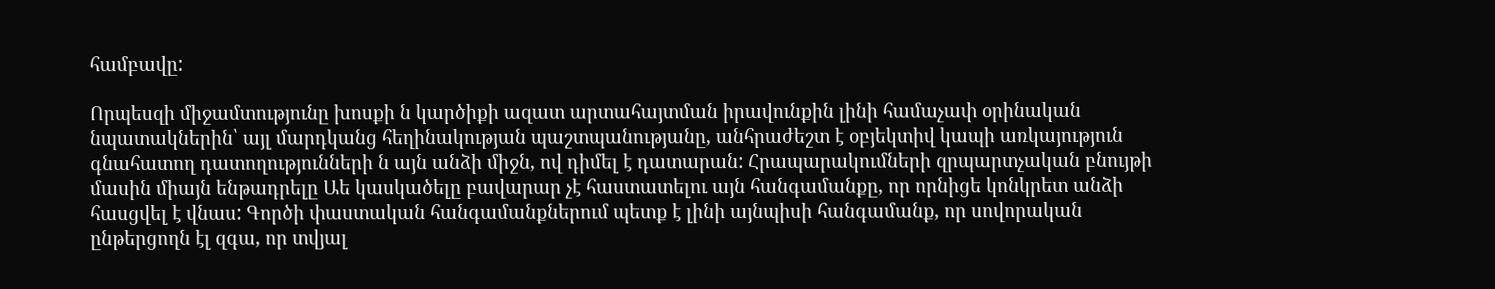համբավը:

Որպեսզի միջամտությունը խոսքի ն կարծիքի ազատ արտահայտման իրավունքին լինի համաչափ օրինական նպատակներին՝ այլ մարդկանց հեղինակության պաշտպանությանը, անհրաժեշտ է օբյեկտիվ կապի առկայություն գնահատող դատողությունների ն այն անձի միջն, ով դիմել է դատարան: Հրապարակումների զրպարտչական բնույթի մասին միայն ենթադրելը Աե կասկածելը բավարար չէ հաստատելու այն հանգամանքը, որ որնիցե կոնկրետ անձի հասցվել է վնաս: Գործի փաստական հանգամանքներում պետք է լինի այնպիսի հանգամանք, որ սովորական ընթերցողն էլ զգա, որ տվյալ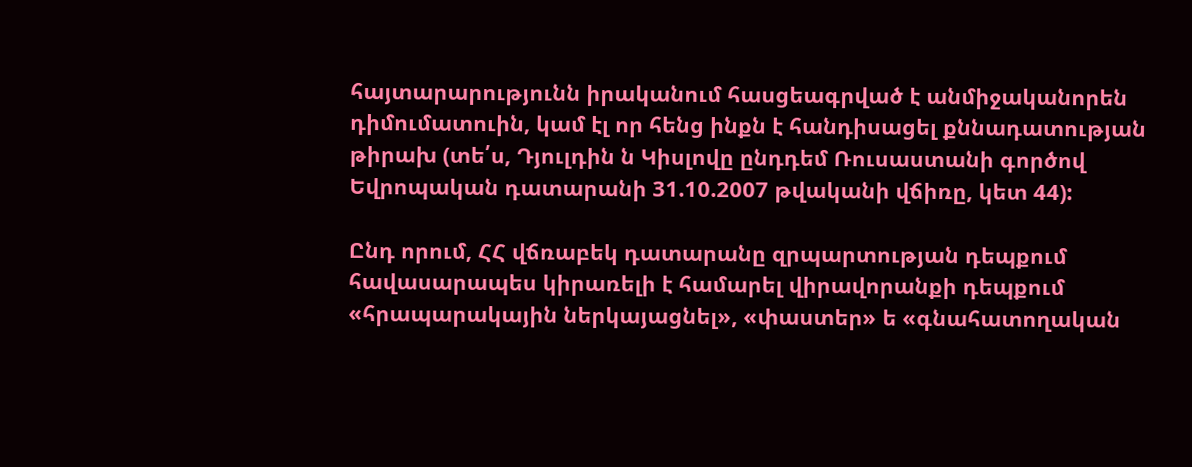հայտարարությունն իրականում հասցեագրված է անմիջականորեն դիմումատուին, կամ էլ որ հենց ինքն է հանդիսացել քննադատության թիրախ (տե՛ս, Դյուլդին ն Կիսլովը ընդդեմ Ռուսաստանի գործով Եվրոպական դատարանի 31.10.2007 թվականի վճիռը, կետ 44):

Ընդ որում, ՀՀ վճռաբեկ դատարանը զրպարտության դեպքում հավասարապես կիրառելի է համարել վիրավորանքի դեպքում «հրապարակային ներկայացնել», «փաստեր» ե «գնահատողական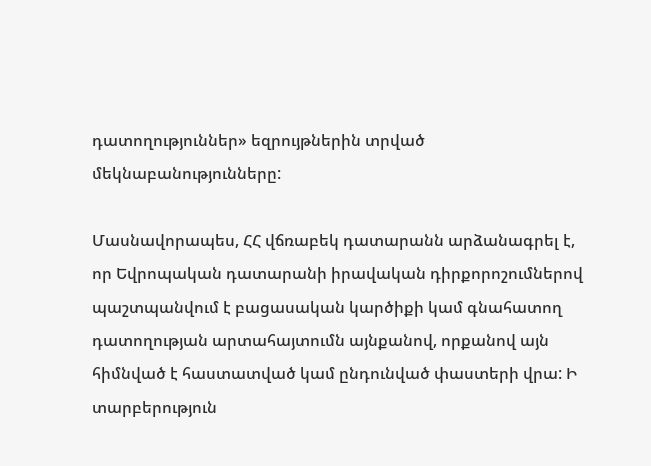դատողություններ» եզրույթներին տրված մեկնաբանությունները:

Մասնավորապես, ՀՀ վճռաբեկ դատարանն արձանագրել է, որ Եվրոպական դատարանի իրավական դիրքորոշումներով պաշտպանվում է բացասական կարծիքի կամ գնահատող դատողության արտահայտումն այնքանով, որքանով այն հիմնված է հաստատված կամ ընդունված փաստերի վրա: Ի տարբերություն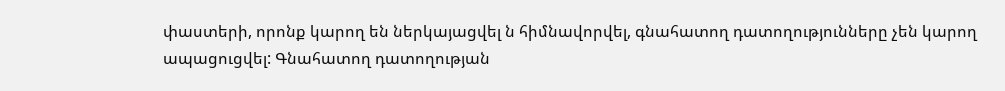փաստերի, որոնք կարող են ներկայացվել ն հիմնավորվել, գնահատող դատողությունները չեն կարող ապացուցվել: Գնահատող դատողության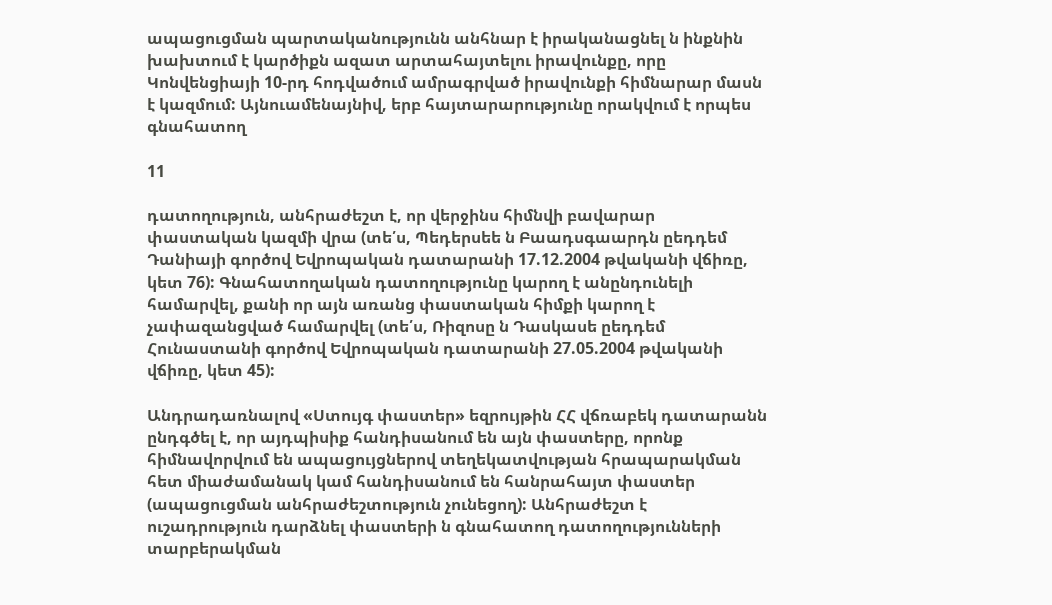ապացուցման պարտականությունն անհնար է իրականացնել ն ինքնին խախտում է կարծիքն ազատ արտահայտելու իրավունքը, որը Կոնվենցիայի 10-րդ հոդվածում ամրագրված իրավունքի հիմնարար մասն է կազմում: Այնուամենայնիվ, երբ հայտարարությունը որակվում է որպես գնահատող

11

դատողություն, անհրաժեշտ է, որ վերջինս հիմնվի բավարար փաստական կազմի վրա (տե՛ս, Պեդերսեե ն Բաադսգաարդն ըեդդեմ Դանիայի գործով Եվրոպական դատարանի 17.12.2004 թվականի վճիռը, կետ 76): Գնահատողական դատողությունը կարող է անընդունելի համարվել, քանի որ այն առանց փաստական հիմքի կարող է չափազանցված համարվել (տե՛ս, Ռիզոսը ն Դասկասե ըեդդեմ Հունաստանի գործով Եվրոպական դատարանի 27.05.2004 թվականի վճիռը, կետ 45):

Անդրադառնալով «Ստույգ փաստեր» եզրույթին ՀՀ վճռաբեկ դատարանն ընդգծել է, որ այդպիսիք հանդիսանում են այն փաստերը, որոնք հիմնավորվում են ապացույցներով տեղեկատվության հրապարակման հետ միաժամանակ կամ հանդիսանում են հանրահայտ փաստեր (ապացուցման անհրաժեշտություն չունեցող): Անհրաժեշտ է ուշադրություն դարձնել փաստերի ն գնահատող դատողությունների տարբերակման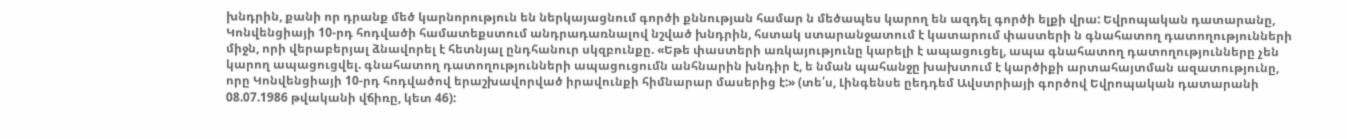խնդրին, քանի որ դրանք մեծ կարնորություն են ներկայացնում գործի քննության համար ն մեծապես կարող են ազդել գործի ելքի վրա: Եվրոպական դատարանը, Կոնվենցիայի 10-րդ հոդվածի համատեքստում անդրադառնալով նշված խնդրին, հստակ ստարանջատում է կատարում փաստերի ն գնահատող դատողությունների միջն, որի վերաբերյալ ձնավորել է հետնյալ ընդհանուր սկզբունքը. «Եթե փաստերի առկայությունը կարելի է ապացուցել, ապա գնահատող դատողությունները չեն կարող ապացուցվել. գնահատող դատողությունների ապացուցումն անհնարին խնդիր է, ե նման պահանջը խախտում է կարծիքի արտահայտման ազատությունը, որը Կոնվենցիայի 10-րդ հոդվածով երաշխավորված իրավունքի հիմնարար մասերից է:» (տե՛ս, Լինգենսե ըեդդեմ Ավստրիայի գործով Եվրոպական դատարանի 08.07.1986 թվականի վճիռը, կետ 46):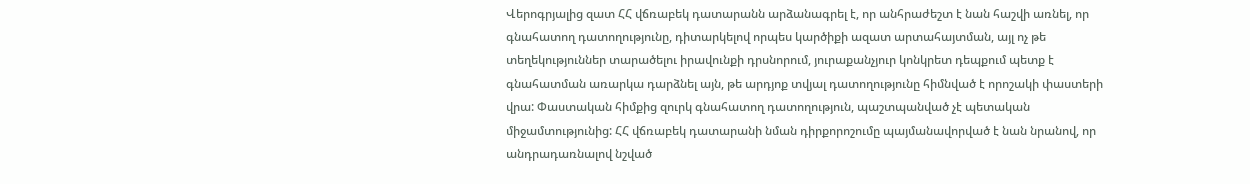Վերոգրյալից զատ ՀՀ վճռաբեկ դատարանն արձանագրել է, որ անհրաժեշտ է նան հաշվի առնել, որ գնահատող դատողությունը, դիտարկելով որպես կարծիքի ազատ արտահայտման, այլ ոչ թե տեղեկություններ տարածելու իրավունքի դրսնորում, յուրաքանչյուր կոնկրետ դեպքում պետք է գնահատման առարկա դարձնել այն, թե արդյոք տվյալ դատողությունը հիմնված է որոշակի փաստերի վրա: Փաստական հիմքից զուրկ գնահատող դատողություն, պաշտպանված չէ պետական միջամտությունից: ՀՀ վճռաբեկ դատարանի նման դիրքորոշումը պայմանավորված է նան նրանով, որ անդրադառնալով նշված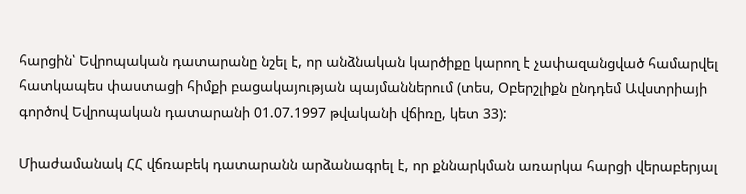հարցին՝ Եվրոպական դատարանը նշել է, որ անձնական կարծիքը կարող է չափազանցված համարվել հատկապես փաստացի հիմքի բացակայության պայմաններում (տես, Օբերշլիքն ընդդեմ Ավստրիայի գործով Եվրոպական դատարանի 01.07.1997 թվականի վճիռը, կետ 33):

Միաժամանակ ՀՀ վճռաբեկ դատարանն արձանագրել է, որ քննարկման առարկա հարցի վերաբերյալ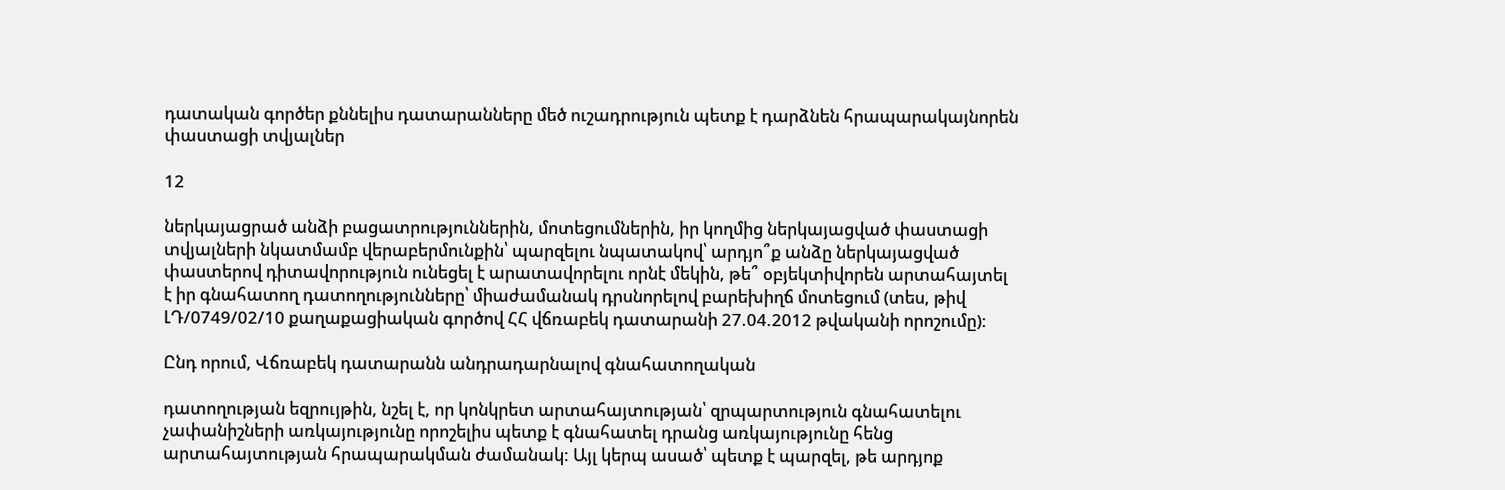դատական գործեր քննելիս դատարանները մեծ ուշադրություն պետք է դարձնեն հրապարակայնորեն փաստացի տվյալներ

12

ներկայացրած անձի բացատրություններին, մոտեցումներին, իր կողմից ներկայացված փաստացի տվյալների նկատմամբ վերաբերմունքին՝ պարզելու նպատակով՝ արդյո՞ք անձը ներկայացված փաստերով դիտավորություն ունեցել է արատավորելու որնէ մեկին, թե՞ օբյեկտիվորեն արտահայտել է իր գնահատող դատողությունները՝ միաժամանակ դրսնորելով բարեխիղճ մոտեցում (տես, թիվ ԼԴ/0749/02/10 քաղաքացիական գործով ՀՀ վճռաբեկ դատարանի 27.04.2012 թվականի որոշումը):

Ընդ որում, Վճռաբեկ դատարանն անդրադարնալով գնահատողական

դատողության եզրույթին, նշել է, որ կոնկրետ արտահայտության՝ զրպարտություն գնահատելու չափանիշների առկայությունը որոշելիս պետք է գնահատել դրանց առկայությունը հենց արտահայտության հրապարակման ժամանակ: Այլ կերպ ասած՝ պետք է պարզել, թե արդյոք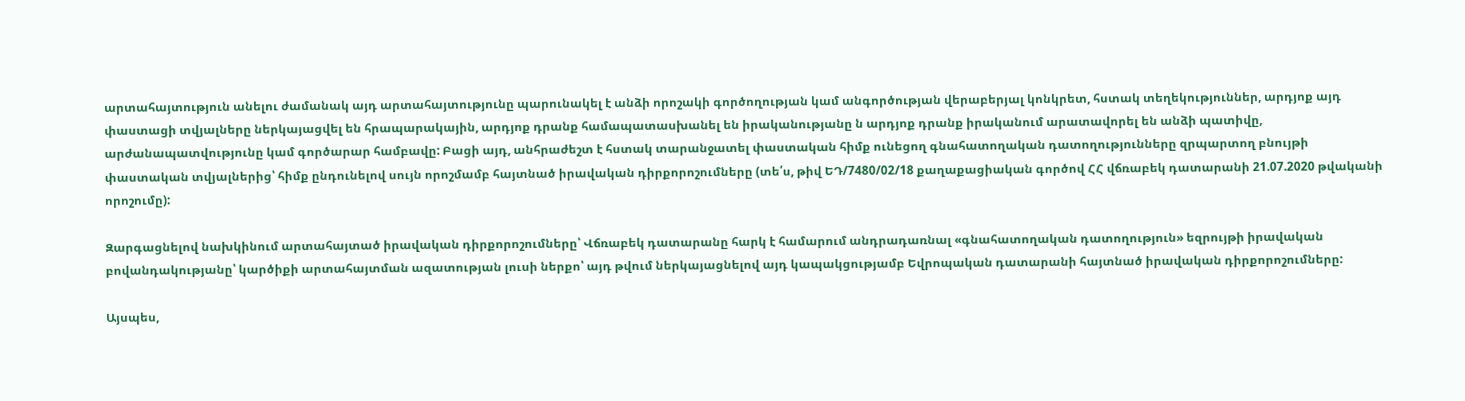արտահայտություն անելու ժամանակ այդ արտահայտությունը պարունակել է անձի որոշակի գործողության կամ անգործության վերաբերյալ կոնկրետ, հստակ տեղեկություններ, արդյոք այդ փաստացի տվյալները ներկայացվել են հրապարակային, արդյոք դրանք համապատասխանել են իրականությանը ն արդյոք դրանք իրականում արատավորել են անձի պատիվը, արժանապատվությունը կամ գործարար համբավը: Բացի այդ, անհրաժեշտ է հստակ տարանջատել փաստական հիմք ունեցող գնահատողական դատողությունները զրպարտող բնույթի փաստական տվյալներից՝ հիմք ընդունելով սույն որոշմամբ հայտնած իրավական դիրքորոշումները (տե՛ս, թիվ ԵԴ/7480/02/18 քաղաքացիական գործով ՀՀ վճռաբեկ դատարանի 21.07.2020 թվականի որոշումը):

Զարգացնելով նախկինում արտահայտած իրավական դիրքորոշումները՝ Վճռաբեկ դատարանը հարկ է համարում անդրադառնալ «գնահատողական դատողություն» եզրույթի իրավական բովանդակությանը՝ կարծիքի արտահայտման ազատության լուսի ներքո՝ այդ թվում ներկայացնելով այդ կապակցությամբ Եվրոպական դատարանի հայտնած իրավական դիրքորոշումները:

Այսպես,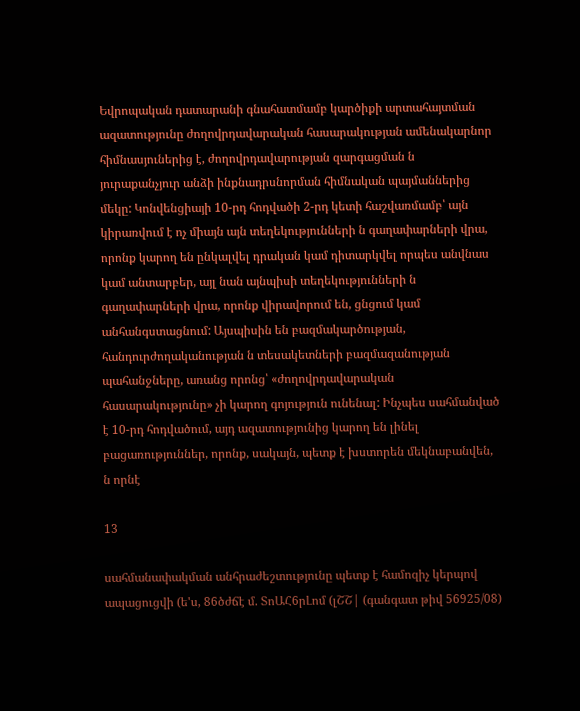Եվրոպական դատարանի գնահատմամբ կարծիքի արտահայտման ազատությունը ժողովրդավարական հասարակության ամենակարնոր հիմնասյուներից է, ժողովրդավարության զարգացման ն յուրաքանչյուր անձի ինքնադրսնորման հիմնական պայմաններից մեկը: Կոնվենցիայի 10-րդ հոդվածի 2-րդ կետի հաշվառմամբ՝ այն կիրառվում է ոչ միայն այն տեղեկությունների ն գաղափարների վրա, որոնք կարող են ընկալվել դրական կամ դիտարկվել որպես անվնաս կամ անտարբեր, այլ նան այնպիսի տեղեկությունների ն գաղափարների վրա, որոնք վիրավորում են, ցնցում կամ անհանգստացնում: Այսպիսին են բազմակարծության, հանդուրժողականության ն տեսակետների բազմազանության պահանջները, առանց որոնց՝ «ժողովրդավարական հասարակությունը» չի կարող գոյություն ունենալ: Ինչպես սահմանված է 10-րդ հոդվածում, այդ ազատությունից կարող են լինել բացառություններ, որոնք, սակայն, պետք է խստորեն մեկնաբանվեն, ն որնէ

13

սահմանափակման անհրաժեշտությունը պետք է համոզիչ կերպով ապացուցվի (ե'ս, 86ծժճէ մ. ՏոԱՀ6րԼոմ (լՇՇ| (գանգատ թիվ 56925/08)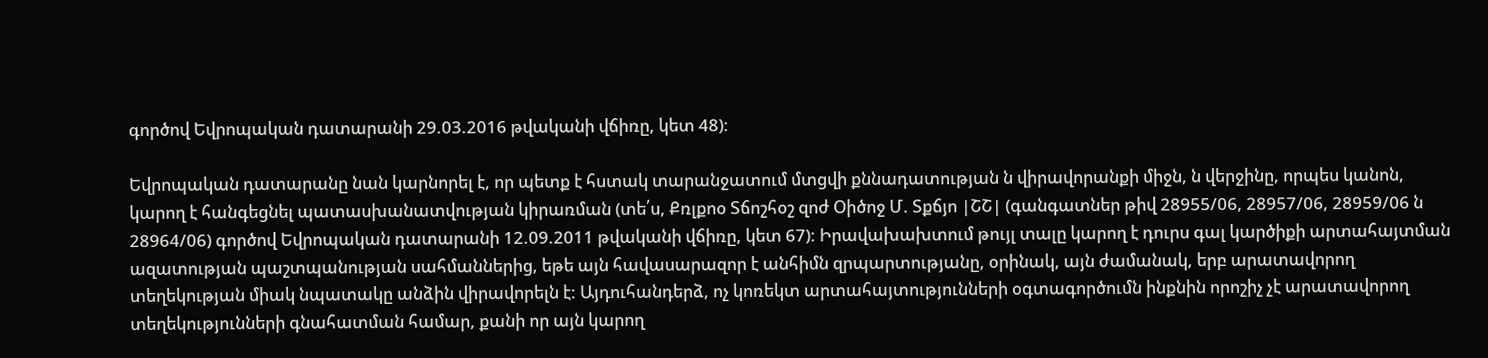գործով Եվրոպական դատարանի 29.03.2016 թվականի վճիռը, կետ 48):

Եվրոպական դատարանը նան կարնորել է, որ պետք է հստակ տարանջատում մտցվի քննադատության ն վիրավորանքի միջն, ն վերջինը, որպես կանոն, կարող է հանգեցնել պատասխանատվության կիրառման (տե՛ս, Քռլքոօ Տճոշհօշ զոժ Օիծոջ Մ. Տքճյո |ՇՇ| (գանգատներ թիվ 28955/06, 28957/06, 28959/06 ն 28964/06) գործով Եվրոպական դատարանի 12.09.2011 թվականի վճիռը, կետ 67): Իրավախախտում թույլ տալը կարող է դուրս գալ կարծիքի արտահայտման ազատության պաշտպանության սահմաններից, եթե այն հավասարազոր է անհիմն զրպարտությանը, օրինակ, այն ժամանակ, երբ արատավորող տեղեկության միակ նպատակը անձին վիրավորելն է: Այդուհանդերձ, ոչ կոռեկտ արտահայտությունների օգտագործումն ինքնին որոշիչ չէ արատավորող տեղեկությունների գնահատման համար, քանի որ այն կարող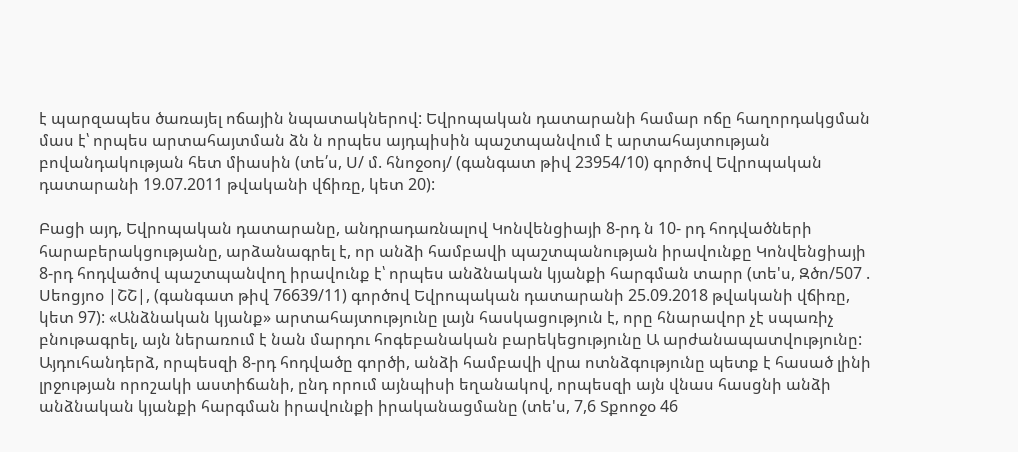է պարզապես ծառայել ոճային նպատակներով: Եվրոպական դատարանի համար ոճը հաղորդակցման մաս է՝ որպես արտահայտման ձն ն որպես այդպիսին պաշտպանվում է արտահայտության բովանդակության հետ միասին (տե՛ս, Ս/ մ. հնոջօոյ/ (գանգատ թիվ 23954/10) գործով Եվրոպական դատարանի 19.07.2011 թվականի վճիռը, կետ 20):

Բացի այդ, Եվրոպական դատարանը, անդրադառնալով Կոնվենցիայի 8-րդ ն 10- րդ հոդվածների հարաբերակցությանը, արձանագրել է, որ անձի համբավի պաշտպանության իրավունքը Կոնվենցիայի 8-րդ հոդվածով պաշտպանվող իրավունք է՝ որպես անձնական կյանքի հարգման տարր (տե'ս, Զծո/507 . Սեոցյոօ |ՇՇ|, (գանգատ թիվ 76639/11) գործով Եվրոպական դատարանի 25.09.2018 թվականի վճիռը, կետ 97): «Անձնական կյանք» արտահայտությունը լայն հասկացություն է, որը հնարավոր չէ սպառիչ բնութագրել, այն ներառում է նան մարդու հոգեբանական բարեկեցությունը Ա արժանապատվությունը: Այդուհանդերձ, որպեսզի 8-րդ հոդվածը գործի, անձի համբավի վրա ոտնձգությունը պետք է հասած լինի լրջության որոշակի աստիճանի, ընդ որում այնպիսի եղանակով, որպեսզի այն վնաս հասցնի անձի անձնական կյանքի հարգման իրավունքի իրականացմանը (տե'ս, 7,6 Տքոոջօ 46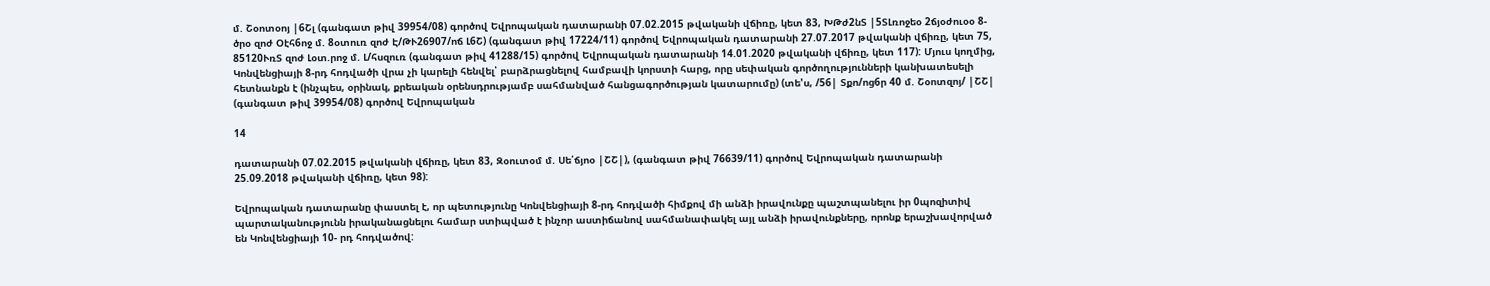մ. Շօոտօոյ |6Շլ (գանգատ թիվ 39954/08) գործով Եվրոպական դատարանի 07.02.2015 թվականի վճիռը, կետ 83, ԽԹժ2նՏ |5ՏԼռոջեօ 2ճյօժուօօ 8-ծրօ զոժ Օէհ6ոջ մ. 8օտուռ զոժ Է/ԹՒ26907/ոճ Լ6Շ) (գանգատ թիվ 17224/11) գործով Եվրոպական դատարանի 27.07.2017 թվականի վճիռը, կետ 75, 85120ՒռՏ զոժ Լօտ.րոջ մ. Լ/հսզուռ (գանգատ թիվ 41288/15) գործով Եվրոպական դատարանի 14.01.2020 թվականի վճիռը, կետ 117): Մյուս կողմից, Կոնվենցիայի 8-րդ հոդվածի վրա չի կարելի հենվել՝ բարձրացնելով համբավի կորստի հարց, որը սեփական գործողությունների կանխատեսելի հետնանքն է (ինչպես, օրինակ, քրեական օրենսդրությամբ սահմանված հանցագործության կատարումը) (տե'ս, /56| Տքո/ոց6ր 40 մ. Շօոտզոյ/ |ՇՇ| (գանգատ թիվ 39954/08) գործով Եվրոպական

14

դատարանի 07.02.2015 թվականի վճիռը, կետ 83, Զօուտօմ մ. Սե՛ճյոօ |ՇՇ|), (գանգատ թիվ 76639/11) գործով Եվրոպական դատարանի 25.09.2018 թվականի վճիռը, կետ 98):

Եվրոպական դատարանը փաստել է, որ պետությունը Կոնվենցիայի 8-րդ հոդվածի հիմքով մի անձի իրավունքը պաշտպանելու իր 0պոզիտիվ պարտականությունն իրականացնելու համար ստիպված է ինչոր աստիճանով սահմանափակել այլ անձի իրավունքները, որոնք երաշխավորված են Կոնվենցիայի 10- րդ հոդվածով: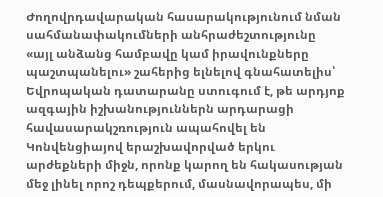Ժողովրդավարական հասարակությունում նման սահմանափակումների անհրաժեշտությունը «այլ անձանց համբավը կամ իրավունքները պաշտպանելու» շահերից ելնելով գնահատելիս՝ Եվրոպական դատարանը ստուգում է, թե արդյոք ազգային իշխանություններն արդարացի հավասարակշռություն ապահովել են Կոնվենցիայով երաշխավորված երկու արժեքների միջն, որոնք կարող են հակասության մեջ լինել որոշ դեպքերում, մասնավորապես, մի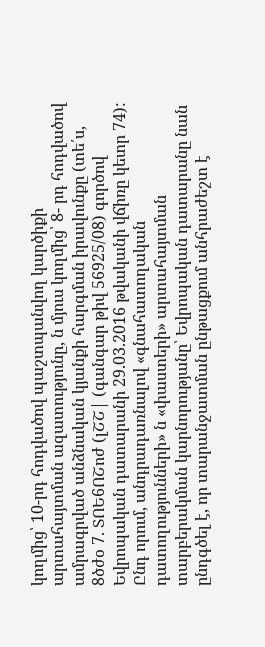կողմից՝ 10-րդ հոդվածով պաշտպանվող կարծիքի արտահայտման ազատությունը, ն մյուս կողմից՝ 8- րդ հոդվածով ամրագրված անձնական կյանքի հարգման իրավունքը (տե՛ս, 8ծժօ 7. ՏՈԵ6ՈՇոժ (լՇՇ| (գանգար թիվ 56925/08) գործով Եվրոպական դատարանի 29.03.2016 թվականի վճիռը կետր 74): Ընդ որում, անդրադառնալով «գնահատողական դատողությունների» ն «փաստերի» արտահայտման տարբերակման կարնորությանը՝ Եվրոպական դատարանը նան ընդգծել է, որ տարանջատման ընթացքում անհրաժեշտ է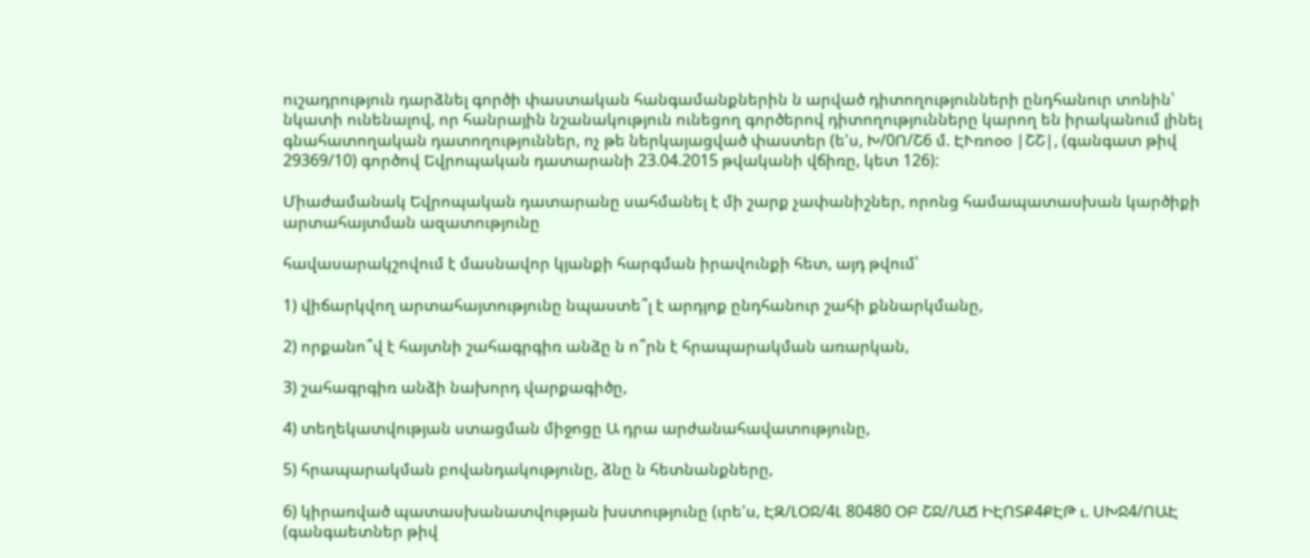ուշադրություն դարձնել գործի փաստական հանգամանքներին ն արված դիտողությունների ընդհանուր տոնին՝ նկատի ունենալով, որ հանրային նշանակություն ունեցող գործերով դիտողությունները կարող են իրականում լինել գնահատողական դատողություններ, ոչ թե ներկայացված փաստեր (ե'ս, Խ/0Ո/Շ6 մ. ԷՒռոօօ |ՇՇ|, (գանգատ թիվ 29369/10) գործով Եվրոպական դատարանի 23.04.2015 թվականի վճիռը, կետ 126):

Միաժամանակ Եվրոպական դատարանը սահմանել է մի շարք չափանիշներ, որոնց համապատասխան կարծիքի արտահայտման ազատությունը

հավասարակշովում է մասնավոր կյանքի հարգման իրավունքի հետ, այդ թվում՝

1) վիճարկվող արտահայտությունը նպաստե՞լ է արդյոք ընդհանուր շահի քննարկմանը,

2) որքանո՞վ է հայտնի շահագրգիռ անձը ն ո՞րն է հրապարակման առարկան,

3) շահագրգիռ անձի նախորդ վարքագիծը,

4) տեղեկատվության ստացման միջոցը Ա դրա արժանահավատությունը,

5) հրապարակման բովանդակությունը, ձնը ն հետնանքները,

6) կիրառված պատասխանատվության խստությունը (ւրե'ս, ԷԶ/ԼՕՋ/4Լ 80480 ՕԲ ՇՋ//ԱՃ ԻԷՈՏՔ4ՔԷԹ ւ. ՍԽՋ4/ՈԱԷ (գանգաետներ թիվ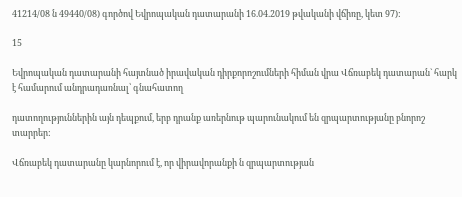41214/08 ն 49440/08) գործով Եվրոպական դատարանի 16.04.2019 թվականի վճիռը, կետ 97):

15

Եվրոպական դատարանի հայտնած իրավական դիրքորոշումների հիման վրա Վճռաբեկ դատարան` հարկ է համարում անդրադառնալ՝ գնահատող

դատողություններին այն դեպքում, երբ դրանք առերնութ պարունակում են զրպարտությանը բնորոշ տարրեր:

Վճռաբեկ դատարանը կարնորում է, որ վիրավորանքի ն զրպարտության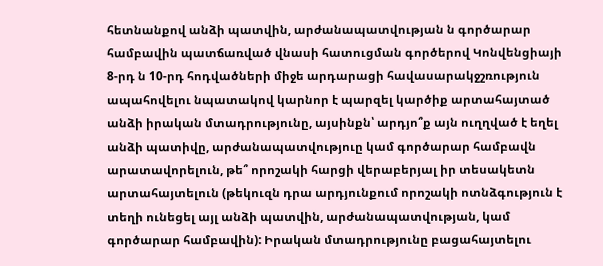հետնանքով անձի պատվին, արժանապատվության ն գործարար համբավին պատճառված վնասի հատուցման գործերով Կոնվենցիայի 8-րդ ն 10-րդ հոդվածների միջե արդարացի հավասարակջշռություն ապահովելու նպատակով կարնոր է պարզել կարծիք արտահայտած անձի իրական մտադրությունը, այսինքն՝ արդյո՞ք այն ուղղված է եղել անձի պատիվը, արժանապատվություը կամ գործարար համբավն արատավորելուն, թե՞ որոշակի հարցի վերաբերյալ իր տեսակետն արտահայտելուն (թեկուզն դրա արդյունքում որոշակի ոտնձգություն է տեղի ունեցել այլ անձի պատվին, արժանապատվության, կամ գործարար համբավին): Իրական մտադրությունը բացահայտելու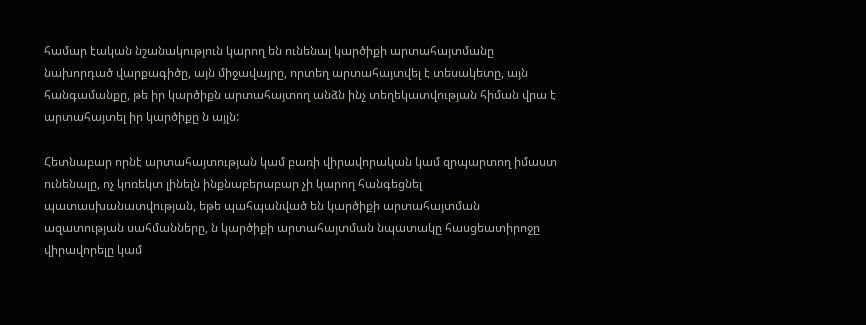համար էական նշանակություն կարող են ունենալ կարծիքի արտահայտմանը նախորդած վարքագիծը, այն միջավայրը, որտեղ արտահայտվել է տեսակետը, այն հանգամանքը, թե իր կարծիքն արտահայտող անձն ինչ տեղեկատվության հիման վրա է արտահայտել իր կարծիքը ն այլն:

Հետնաբար որնէ արտահայտության կամ բառի վիրավորական կամ զրպարտող իմաստ ունենալը, ոչ կոռեկտ լինելն ինքնաբերաբար չի կարող հանգեցնել պատասխանատվության, եթե պահպանված են կարծիքի արտահայտման ազատության սահմանները, ն կարծիքի արտահայտման նպատակը հասցեատիրոջը վիրավորելը կամ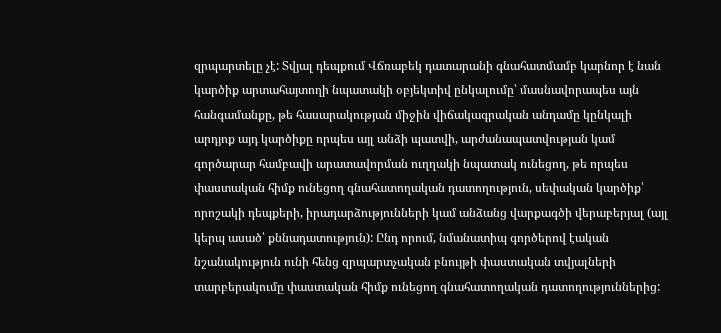զրպարտելը չէ: Տվյալ դեպքում Վճռաբեկ դատարանի գնահատմամբ կարնոր է նան կարծիք արտահայտողի նպատակի օբյեկտիվ ընկալումը՝ մասնավորապես այն հանգամանքը, թե հասարակության միջին վիճակագրական անդամը կընկալի արդյոք այդ կարծիքը որպես այլ անձի պատվի, արժանապատվության կամ գործարար համբավի արատավորման ուղղակի նպատակ ունեցող, թե որպես փաստական հիմք ունեցող գնահատողական դատողություն, սեփական կարծիք՝ որոշակի դեպքերի, իրադարձությունների կամ անձանց վարքագծի վերաբերյալ (այլ կերպ ասած՝ քննադատություն): Ընդ որում, նմանատիպ գործերով էական նշանակություն ունի հենց զրպարտչական բնույթի փաստական տվյալների տարբերակումը փաստական հիմք ունեցող գնահատողական դատողություններից: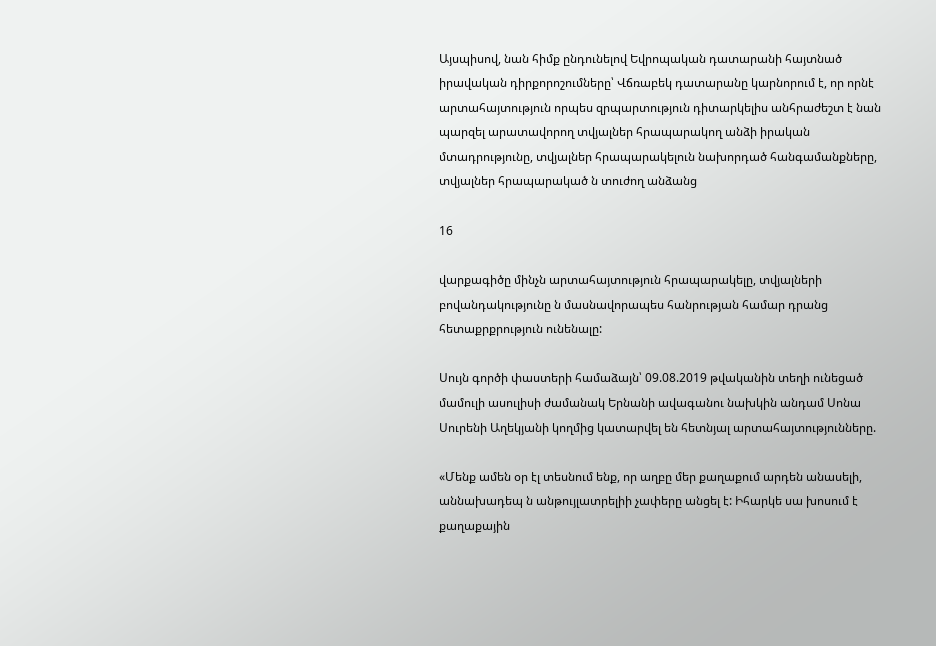Այսպիսով, նան հիմք ընդունելով Եվրոպական դատարանի հայտնած իրավական դիրքորոշումները՝ Վճռաբեկ դատարանը կարնորում է, որ որնէ արտահայտություն որպես զրպարտություն դիտարկելիս անհրաժեշտ է նան պարզել արատավորող տվյալներ հրապարակող անձի իրական մտադրությունը, տվյալներ հրապարակելուն նախորդած հանգամանքները, տվյալներ հրապարակած ն տուժող անձանց

16

վարքագիծը մինչն արտահայտություն հրապարակելը, տվյալների բովանդակությունը ն մասնավորապես հանրության համար դրանց հետաքրքրություն ունենալը:

Սույն գործի փաստերի համաձայն՝ 09.08.2019 թվականին տեղի ունեցած մամուլի ասուլիսի ժամանակ Երնանի ավագանու նախկին անդամ Սոնա Սուրենի Աղեկյանի կողմից կատարվել են հետնյալ արտահայտությունները.

«Մենք ամեն օր էլ տեսնում ենք, որ աղբը մեր քաղաքում արդեն անասելի, աննախադեպ ն անթույլատրելիի չափերը անցել է: Իհարկե սա խոսում է քաղաքային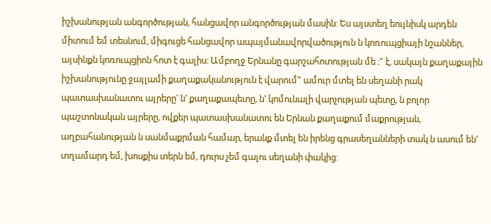իշխանության անգործության, հանցավոր անգործության մասին: Ես այստեղ եույնիսկ արդեն միտում եմ տեսնում, միգուցե հանցավոր ապայմանավորվածություն ն կոռուպցիայի նշաններ, այսինքն կոռուպցիոն հոտ է գալիս: Ամբողջ Երնանը գարշահոտության մե ։" է, սակայն քաղաքային իշխանությունը ջայլամի քաղաքականություն է վարում" ամուր մտել են սեղանի րակ պատասխանատու այրերը' ն' քաղաքապետը, ն' կոմունալի վարչության պետը, ն բոլոր պաշտոնական այրերը, ովքեր պատասխանատու են Երնան քաղաքում մաքրության, աղբահանության ն սանմաքրման համար, երանք մտել են իրենց գրասեղանների տակ ն ասում են' տղամարդ եմ, խոսքիս տերն եմ, դուրս չեմ գալու սեղանի փակից: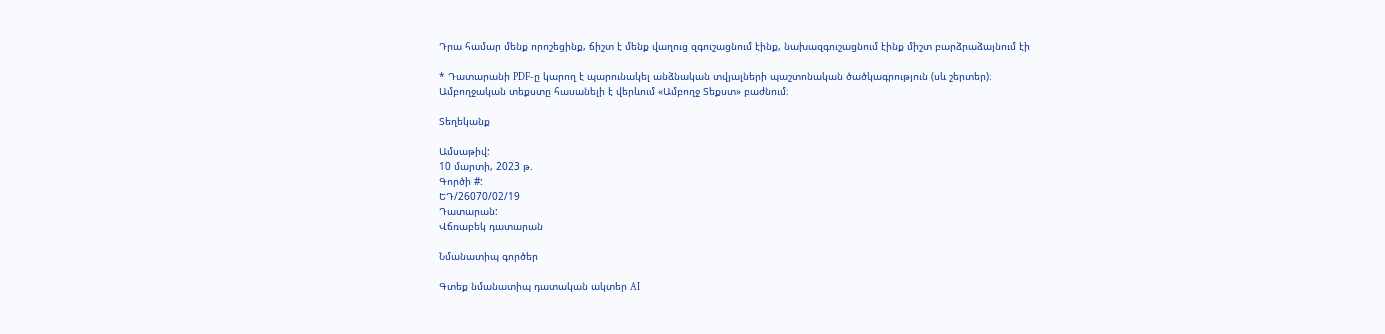Դրա համար մենք որոշեցինք, ճիշտ է մենք վաղուց զգուշացնում էինք, նախազգուշացնում էինք միշտ բարձրաձայնում էի

* Դատարանի PDF-ը կարող է պարունակել անձնական տվյալների պաշտոնական ծածկագրություն (սև շերտեր)։ Ամբողջական տեքստը հասանելի է վերևում «Ամբողջ Տեքստ» բաժնում։

Տեղեկանք

Ամսաթիվ:
10 մարտի, 2023 թ.
Գործի #:
ԵԴ/26070/02/19
Դատարան:
Վճռաբեկ դատարան

Նմանատիպ գործեր

Գտեք նմանատիպ դատական ակտեր AI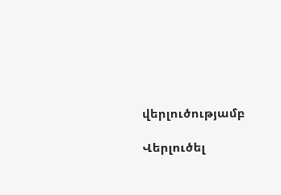վերլուծությամբ

Վերլուծել